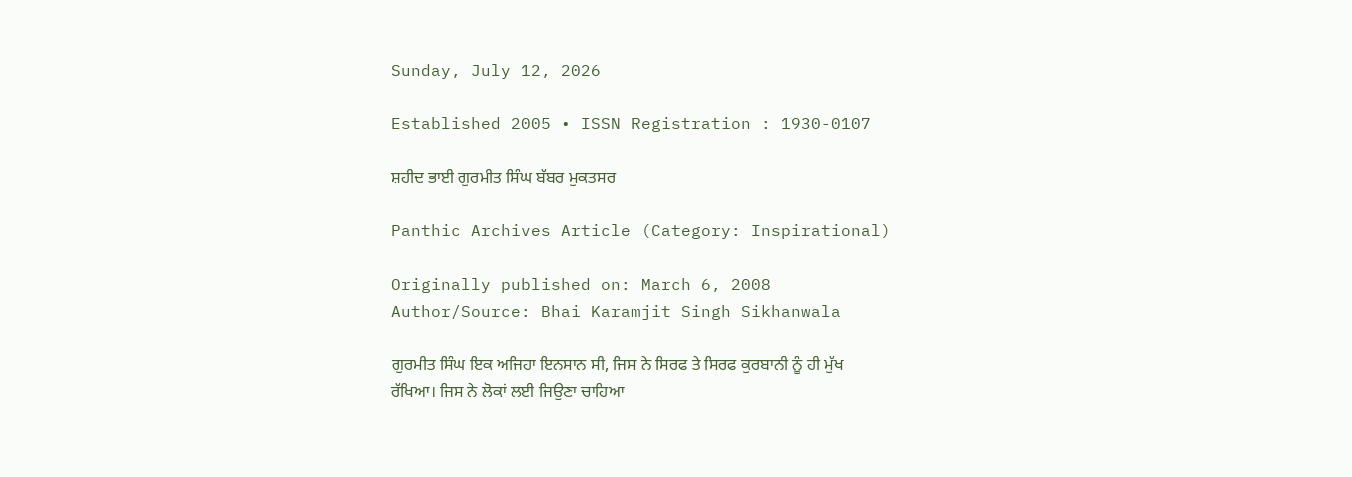Sunday, July 12, 2026

Established 2005 • ISSN Registration : 1930-0107

ਸ਼ਹੀਦ ਭਾਈ ਗੁਰਮੀਤ ਸਿੰਘ ਬੱਬਰ ਮੁਕਤਸਰ

Panthic Archives Article (Category: Inspirational)

Originally published on: March 6, 2008
Author/Source: Bhai Karamjit Singh Sikhanwala

ਗੁਰਮੀਤ ਸਿੰਘ ਇਕ ਅਜਿਹਾ ਇਨਸਾਨ ਸੀ, ਜਿਸ ਨੇ ਸਿਰਫ ਤੇ ਸਿਰਫ ਕੁਰਬਾਨੀ ਨੂੰ ਹੀ ਮੁੱਖ ਰੱਖਿਆ। ਜਿਸ ਨੇ ਲੋਕਾਂ ਲਈ ਜਿਉਣਾ ਚਾਹਿਆ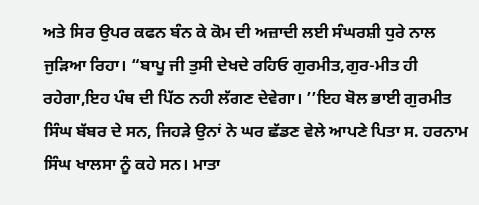ਅਤੇ ਸਿਰ ਉਪਰ ਕਫਨ ਬੰਨ ਕੇ ਕੋਮ ਦੀ ਅਜ਼ਾਦੀ ਲਈ ਸੰਘਰਸ਼ੀ ਧੁਰੇ ਨਾਲ ਜੁੜਿਆ ਰਿਹਾ। “ਬਾਪੂ ਜੀ ਤੁਸੀ ਦੇਖਦੇ ਰਹਿਓ ਗੁਰਮੀਤ,ਗੁਰ-ਮੀਤ ਹੀ ਰਹੇਗਾ,ਇਹ ਪੰਥ ਦੀ ਪਿੱਠ ਨਹੀ ਲੱਗਣ ਦੇਵੇਗਾ। ’’ਇਹ ਬੋਲ ਭਾਈ ਗੁਰਮੀਤ ਸਿੰਘ ਬੱਬਰ ਦੇ ਸਨ, ਜਿਹੜੇ ਉਨਾਂ ਨੇ ਘਰ ਛੱਡਣ ਵੇਲੇ ਆਪਣੇ ਪਿਤਾ ਸ. ਹਰਨਾਮ ਸਿੰਘ ਖਾਲਸਾ ਨੂੰ ਕਹੇ ਸਨ। ਮਾਤਾ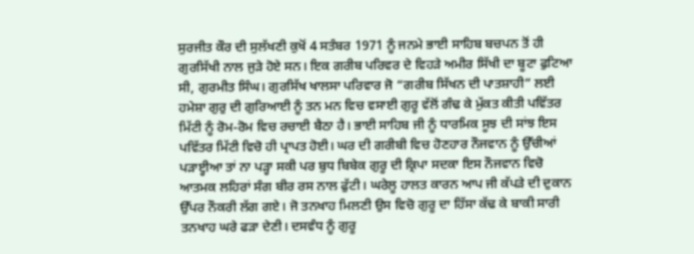ਸੁਰਜੀਤ ਕੌਰ ਦੀ ਸੁਲੱਖਣੀ ਕੁਖੋਂ 4 ਸਤੰਬਰ 1971 ਨੂੰ ਜਨਮੇ ਭਾਈ ਸਾਹਿਬ ਬਚਪਨ ਤੋਂ ਹੀ ਗੁਰਸਿੱਖੀ ਨਾਲ ਜੁੜੇ ਹੋਏ ਸਨ। ਇਕ ਗਰੀਬ ਪਰਿਵਰ ਦੇ ਵਿਹੜੇ ਅਮੀਰ ਸਿੱਖੀ ਦਾ ਬੂਟਾ ਫੁਟਿਆ ਸੀ, ਗੁਰਮੀਤ ਸਿੰਘ। ਗੁਰਸਿੱਖ ਖਾਲਸਾ ਪਰਿਵਾਰ ਜੋ “ਗਰੀਬ ਸਿੱਖਨ ਦੀ ਪਾਤਸ਼ਾਹੀ” ਲਈ ਹਮੇਸ਼ਾ ਗੁਰੁ ਦੀ ਗੁਰਿਆਈ ਨੂੰ ਤਨ ਮਨ ਵਿਚ ਵਸਾਈ ਗੁਰੂ ਵੱਲੋਂ ਗੰਢ ਕੇ ਮੁੱਕਤ ਕੀਤੀ ਪਵਿੱਤਰ ਮਿੱਟੀ ਨੂੰ ਰੋਮ-ਰੋਮ ਵਿਚ ਰਚਾਈ ਬੈਠਾ ਹੈ। ਭਾਈ ਸਾਹਿਬ ਜੀ ਨੂੰ ਧਾਰਮਿਕ ਸੂਝ ਦੀ ਸਾਂਝ ਇਸ ਪਵਿੱਤਰ ਮਿੱਟੀ ਵਿਚੋ ਹੀ ਪ੍ਰਾਪਤ ਹੋਈ। ਘਰ ਦੀ ਗਰੀਬੀ ਵਿਚ ਹੋਣਹਾਰ ਨੌਜਵਾਨ ਨੂੰ ਉੱਚੀਆਂ ਪੜਾੲ੍ਹੀਆ ਤਾਂ ਨਾ ਪੜ੍ਹਾ ਸਕੀ ਪਰ ਬੁਧ ਬਿਬੇਕ ਗੁਰੂ ਦੀ ਕ੍ਰਿਪਾ ਸਦਕਾ ਇਸ ਨੌਜਵਾਨ ਵਿਚੋ ਆਤਮਕ ਲਹਿਰਾਂ ਸੰਗ ਬੀਰ ਰਸ ਨਾਲ ਫੁੱਟੀ। ਘਰੇਲੂ ਹਾਲਤ ਕਾਰਨ ਆਪ ਜੀ ਕੱਪੜੇ ਦੀ ਦੁਕਾਨ ਉੱਪਰ ਨੌਕਰੀ ਲੱਗ ਗਏ। ਜੋ ਤਨਖਾਹ ਮਿਲਣੀ ਉਸ ਵਿਚੋ ਗੁਰੂ ਦਾ ਹਿੱਸਾ ਕੱਢ ਕੇ ਬਾਕੀ ਸਾਰੀ ਤਨਖਾਹ ਘਰੇ ਫੜਾ ਦੇਣੀ। ਦਸਵੰਧ ਨੂੰ ਗੁਰੂ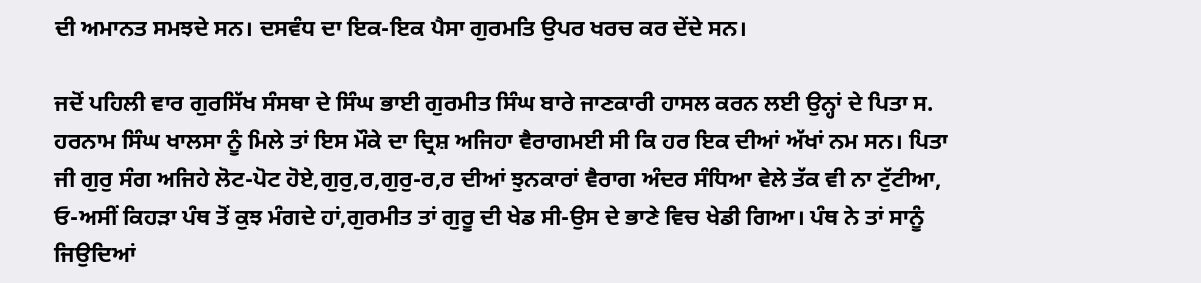ਦੀ ਅਮਾਨਤ ਸਮਝਦੇ ਸਨ। ਦਸਵੰਧ ਦਾ ਇਕ-ਇਕ ਪੈਸਾ ਗੁਰਮਤਿ ਉਪਰ ਖਰਚ ਕਰ ਦੇਂਦੇ ਸਨ।

ਜਦੋਂ ਪਹਿਲੀ ਵਾਰ ਗੁਰਸਿੱਖ ਸੰਸਥਾ ਦੇ ਸਿੰਘ ਭਾਈ ਗੁਰਮੀਤ ਸਿੰਘ ਬਾਰੇ ਜਾਣਕਾਰੀ ਹਾਸਲ ਕਰਨ ਲਈ ਉਨ੍ਹਾਂ ਦੇ ਪਿਤਾ ਸ. ਹਰਨਾਮ ਸਿੰਘ ਖਾਲਸਾ ਨੂੰ ਮਿਲੇ ਤਾਂ ਇਸ ਮੌਕੇ ਦਾ ਦ੍ਰਿਸ਼ ਅਜਿਹਾ ਵੈਰਾਗਮਈ ਸੀ ਕਿ ਹਰ ਇਕ ਦੀਆਂ ਅੱਖਾਂ ਨਮ ਸਨ। ਪਿਤਾ ਜੀ ਗੁਰੁ ਸੰਗ ਅਜਿਹੇ ਲੋਟ-ਪੋਟ ਹੋਏ,ਗੁਰੁ,ਰ,ਗੁਰੁ-ਰ,ਰ ਦੀਆਂ ਝੁਨਕਾਰਾਂ ਵੈਰਾਗ ਅੰਦਰ ਸੰਧਿਆ ਵੇਲੇ ਤੱਕ ਵੀ ਨਾ ਟੁੱਟੀਆ, ਓ-ਅਸੀਂ ਕਿਹੜਾ ਪੰਥ ਤੋਂ ਕੁਝ ਮੰਗਦੇ ਹਾਂ,ਗੁਰਮੀਤ ਤਾਂ ਗੁਰੂ ਦੀ ਖੇਡ ਸੀ-ਉਸ ਦੇ ਭਾਣੇ ਵਿਚ ਖੇਡੀ ਗਿਆ। ਪੰਥ ਨੇ ਤਾਂ ਸਾਨੂੰ ਜਿਉਦਿਆਂ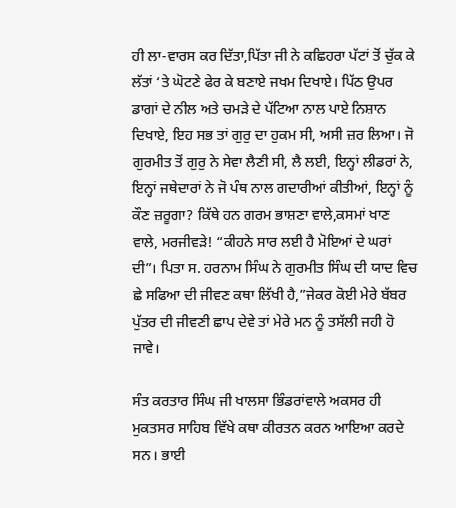ਹੀ ਲਾ-ਵਾਰਸ ਕਰ ਦਿੱਤਾ,ਪਿੱਤਾ ਜੀ ਨੇ ਕਛਿਹਰਾ ਪੱਟਾਂ ਤੋਂ ਚੁੱਕ ਕੇ ਲੱਤਾਂ ‘ਤੇ ਘੋਟਣੇ ਫੇਰ ਕੇ ਬਣਾਏ ਜਖਮ ਦਿਖਾਏ। ਪਿੱਠ ਉਪਰ ਡਾਗਾਂ ਦੇ ਨੀਲ ਅਤੇ ਚਮੜੇ ਦੇ ਪੱਟਿਆ ਨਾਲ ਪਾਏ ਨਿਸ਼ਾਨ ਦਿਖਾਏ, ਇਹ ਸਭ ਤਾਂ ਗੁਰੁ ਦਾ ਹੁਕਮ ਸੀ, ਅਸੀ ਜ਼ਰ ਲਿਆ। ਜੋ ਗੁਰਮੀਤ ਤੋਂ ਗੁਰੁ ਨੇ ਸੇਵਾ ਲੈਣੀ ਸੀ, ਲੈ ਲਈ, ਇਨ੍ਹਾਂ ਲੀਡਰਾਂ ਨੇ, ਇਨ੍ਹਾਂ ਜਥੇਦਾਰਾਂ ਨੇ ਜੋ ਪੰਥ ਨਾਲ ਗਦਾਰੀਆਂ ਕੀਤੀਆਂ, ਇਨ੍ਹਾਂ ਨੂੰ ਕੌਣ ਜ਼ਰੂਗਾ? ਕਿੱਥੇ ਹਨ ਗਰਮ ਭਾਸ਼ਣਾ ਵਾਲੇ,ਕਸਮਾਂ ਖਾਣ ਵਾਲੇ, ਮਰਜੀਵੜੇ! “ਕੀਹਨੇ ਸਾਰ ਲਈ ਹੈ ਮੋਇਆਂ ਦੇ ਘਰਾਂ ਦੀ”। ਪਿਤਾ ਸ. ਹਰਨਾਮ ਸਿੰਘ ਨੇ ਗੁਰਮੀਤ ਸਿੰਘ ਦੀ ਯਾਦ ਵਿਚ ਛੇ ਸਫਿਆ ਦੀ ਜੀਵਣ ਕਥਾ ਲਿੱਖੀ ਹੈ,”ਜੇਕਰ ਕੋਈ ਮੇਰੇ ਬੱਬਰ ਪੁੱਤਰ ਦੀ ਜੀਵਣੀ ਛਾਪ ਦੇਵੇ ਤਾਂ ਮੇਰੇ ਮਨ ਨੂੰ ਤਸੱਲੀ ਜਹੀ ਹੋ ਜਾਵੇ।

ਸੰਤ ਕਰਤਾਰ ਸਿੰਘ ਜੀ ਖਾਲਸਾ ਭਿੰਡਰਾਂਵਾਲੇ ਅਕਸਰ ਹੀ ਮੁਕਤਸਰ ਸਾਹਿਬ ਵਿੱਖੇ ਕਥਾ ਕੀਰਤਨ ਕਰਨ ਆਇਆ ਕਰਦੇ ਸਨ। ਭਾਈ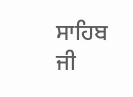ਸਾਹਿਬ ਜੀ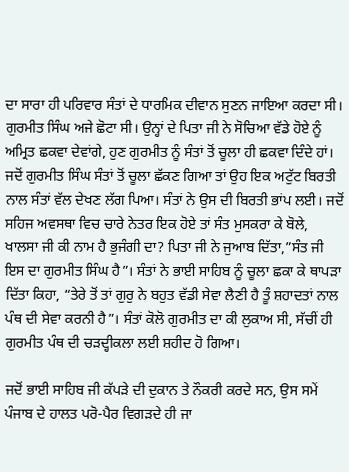ਦਾ ਸਾਰਾ ਹੀ ਪਰਿਵਾਰ ਸੰਤਾਂ ਦੇ ਧਾਰਮਿਕ ਦੀਵਾਨ ਸੁਣਨ ਜਾਇਆ ਕਰਦਾ ਸੀ। ਗੁਰਮੀਤ ਸਿੰਘ ਅਜੇ ਛੋਟਾ ਸੀ। ਉਨ੍ਹਾਂ ਦੇ ਪਿਤਾ ਜੀ ਨੇ ਸੋਚਿਆ ਵੱਡੇ ਹੋਏ ਨੂੰ ਅਮ੍ਰਿਤ ਛਕਵਾ ਦੇਵਾਂਗੇ, ਹੁਣ ਗੁਰਮੀਤ ਨੂੰ ਸੰਤਾਂ ਤੋਂ ਚੂਲਾ ਹੀ ਛਕਵਾ ਦਿੰਦੇ ਹਾਂ। ਜਦੋਂ ਗੁਰਮੀਤ ਸਿੰਘ ਸੰਤਾਂ ਤੋਂ ਚੂਲਾ ਛੱਕਣ ਗਿਆ ਤਾਂ ਉਹ ਇਕ ਅਟੁੱਟ ਬਿਰਤੀ ਨਾਲ ਸੰਤਾਂ ਵੱਲ ਦੇਖਣ ਲੱਗ ਪਿਆ। ਸੰਤਾਂ ਨੇ ਉਸ ਦੀ ਬਿਰਤੀ ਭਾਂਪ ਲਈ। ਜਦੋਂ ਸਹਿਜ ਅਵਸਥਾ ਵਿਚ ਚਾਰੇ ਨੇਤਰ ਇਕ ਹੋਏ ਤਾਂ ਸੰਤ ਮੁਸਕਰਾ ਕੇ ਬੋਲੇ, ਖਾਲਸਾ ਜੀ ਕੀ ਨਾਮ ਹੈ ਭੁਜੰਗੀ ਦਾ? ਪਿਤਾ ਜੀ ਨੇ ਜੁਆਬ ਦਿੱਤਾ,”ਸੰਤ ਜੀ ਇਸ ਦਾ ਗੁਰਮੀਤ ਸਿੰਘ ਹੈ”। ਸੰਤਾਂ ਨੇ ਭਾਈ ਸਾਹਿਬ ਨੂੰ ਚੂਲਾ ਛਕਾ ਕੇ ਥਾਪੜਾ ਦਿੱਤਾ ਕਿਹਾ, “ਤੇਰੇ ਤੋਂ ਤਾਂ ਗੁਰੁ ਨੇ ਬਹੁਤ ਵੱਡੀ ਸੇਵਾ ਲੈਣੀ ਹੈ ਤੂੰ ਸ਼ਹਾਦਤਾਂ ਨਾਲ ਪੰਥ ਦੀ ਸੇਵਾ ਕਰਨੀ ਹੈ”। ਸੰਤਾਂ ਕੋਲੋ ਗੁਰਮੀਤ ਦਾ ਕੀ ਲੁਕਾਅ ਸੀ, ਸੱਚੀਂ ਹੀ ਗੁਰਮੀਤ ਪੰਥ ਦੀ ਚੜਦ੍ਹੀਕਲਾ ਲਈ ਸ਼ਹੀਦ ਹੋ ਗਿਆ।

ਜਦੋਂ ਭਾਈ ਸਾਹਿਬ ਜੀ ਕੱਪੜੇ ਦੀ ਦੁਕਾਨ ਤੇ ਨੌਕਰੀ ਕਰਦੇ ਸਨ, ਉਸ ਸਮੇਂ ਪੰਜਾਬ ਦੇ ਹਾਲਤ ਪਰੋ-ਪੈਰ ਵਿਗੜਦੇ ਹੀ ਜਾ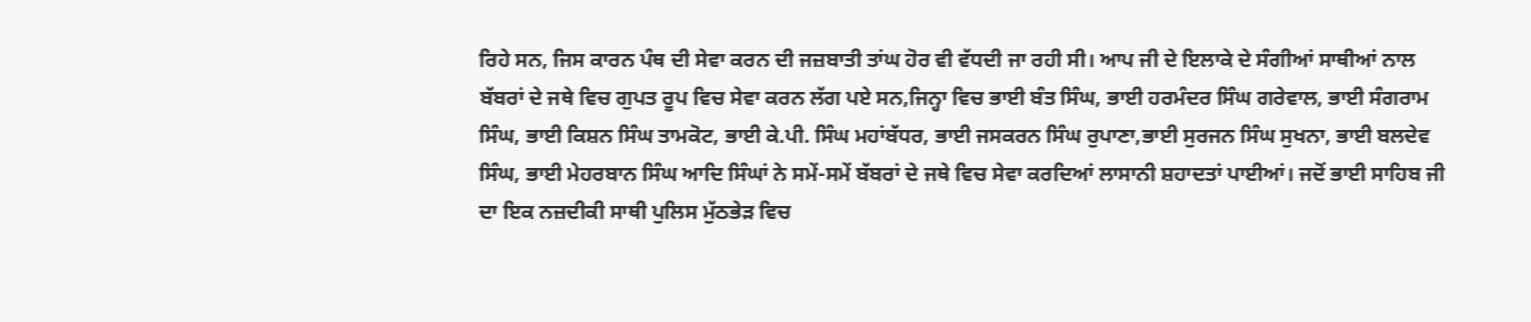ਰਿਹੇ ਸਨ, ਜਿਸ ਕਾਰਨ ਪੰਥ ਦੀ ਸੇਵਾ ਕਰਨ ਦੀ ਜਜ਼ਬਾਤੀ ਤਾਂਘ ਹੋਰ ਵੀ ਵੱਧਦੀ ਜਾ ਰਹੀ ਸੀ। ਆਪ ਜੀ ਦੇ ਇਲਾਕੇ ਦੇ ਸੰਗੀਆਂ ਸਾਥੀਆਂ ਨਾਲ ਬੱਬਰਾਂ ਦੇ ਜਥੇ ਵਿਚ ਗੁਪਤ ਰੂਪ ਵਿਚ ਸੇਵਾ ਕਰਨ ਲੱਗ ਪਏ ਸਨ,ਜਿਨ੍ਹਾ ਵਿਚ ਭਾਈ ਬੰਤ ਸਿੰਘ, ਭਾਈ ਹਰਮੰਦਰ ਸਿੰਘ ਗਰੇਵਾਲ, ਭਾਈ ਸੰਗਰਾਮ ਸਿੰਘ, ਭਾਈ ਕਿਸ਼ਨ ਸਿੰਘ ਤਾਮਕੋਟ, ਭਾਈ ਕੇ.ਪੀ. ਸਿੰਘ ਮਹਾਂਬੱਧਰ, ਭਾਈ ਜਸਕਰਨ ਸਿੰਘ ਰੁਪਾਣਾ,ਭਾਈ ਸੁਰਜਨ ਸਿੰਘ ਸੁਖਨਾ, ਭਾਈ ਬਲਦੇਵ ਸਿੰਘ, ਭਾਈ ਮੇਹਰਬਾਨ ਸਿੰਘ ਆਦਿ ਸਿੰਘਾਂ ਨੇ ਸਮੇਂ-ਸਮੇਂ ਬੱਬਰਾਂ ਦੇ ਜਥੇ ਵਿਚ ਸੇਵਾ ਕਰਦਿਆਂ ਲਾਸਾਨੀ ਸ਼ਹਾਦਤਾਂ ਪਾਈਆਂ। ਜਦੋਂ ਭਾਈ ਸਾਹਿਬ ਜੀ ਦਾ ਇਕ ਨਜ਼ਦੀਕੀ ਸਾਥੀ ਪੁਲਿਸ ਮੁੱਠਭੇੜ ਵਿਚ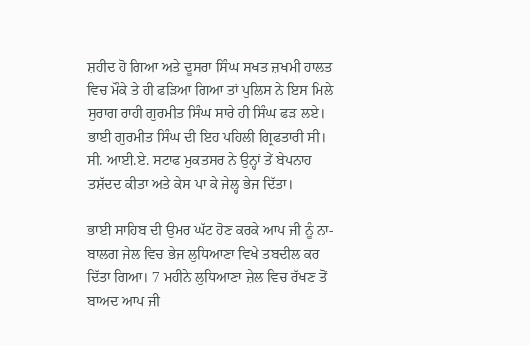ਸ਼ਹੀਦ ਹੋ ਗਿਆ ਅਤੇ ਦੂਸਰਾ ਸਿੰਘ ਸਖਤ ਜ਼ਖਮੀ ਹਾਲਤ ਵਿਚ ਮੌਕੇ ਤੇ ਹੀ ਫੜਿਆ ਗਿਆ ਤਾਂ ਪੁਲਿਸ ਨੇ ਇਸ ਮਿਲੇ ਸੁਰਾਗ ਰਾਹੀ ਗੁਰਮੀਤ ਸਿੰਘ ਸਾਰੇ ਹੀ ਸਿੰਘ ਫੜ ਲਏ। ਭਾਈ ਗੁਰਮੀਤ ਸਿੰਘ ਦੀ ਇਹ ਪਹਿਲੀ ਗ੍ਰਿਫਤਾਰੀ ਸੀ। ਸੀ. ਆਈ.ਏ. ਸਟਾਫ ਮੁਕਤਸਰ ਨੇ ਉਨ੍ਹਾਂ ਤੇਂ ਬੇਪਨਾਹ ਤਸ਼ੱਦਦ ਕੀਤਾ ਅਤੇ ਕੇਸ ਪਾ ਕੇ ਜੇਲ੍ਹ ਭੇਜ ਦਿੱਤਾ।

ਭਾਈ ਸਾਹਿਬ ਦੀ ਉਮਰ ਘੱਟ ਹੋਣ ਕਰਕੇ ਆਪ ਜੀ ਨੂੰ ਨਾ-ਬਾਲਗ ਜੇਲ ਵਿਚ ਭੇਜ ਲੁਧਿਆਣਾ ਵਿਖੇ ਤਬਦੀਲ ਕਰ ਦਿੱਤਾ ਗਿਆ। 7 ਮਹੀਨੇ ਲੁਧਿਆਣਾ ਜ਼ੇਲ ਵਿਚ ਰੱਖਣ ਤੋਂ ਬਾਅਦ ਆਪ ਜੀ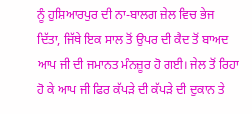ਨੂੰ ਹੁਸ਼ਿਆਰਪੁਰ ਦੀ ਨਾ-ਬਾਲਗ ਜ਼ੇਲ ਵਿਚ ਭੇਜ ਦਿੱਤਾ, ਜਿੱਥੇ ਇਕ ਸਾਲ ਤੋਂ ਉਪਰ ਦੀ ਕੈਦ ਤੋਂ ਬਾਅਦ ਆਪ ਜੀ ਦੀ ਜਮਾਨਤ ਮੰਨਜ਼ੂਰ ਹੋ ਗਈ। ਜੇਲ ਤੋਂ ਰਿਹਾ ਹੋ ਕੇ ਆਪ ਜੀ ਫਿਰ ਕੱਪੜੇ ਦੀ ਕੱਪੜੇ ਦੀ ਦੁਕਾਨ ਤੇ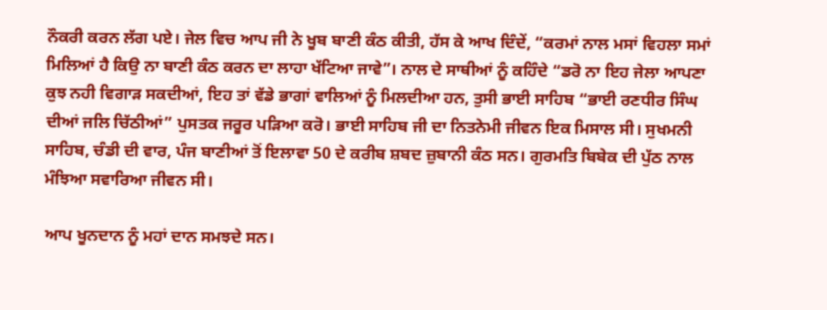ਨੌਕਰੀ ਕਰਨ ਲੱਗ ਪਏ। ਜੇਲ ਵਿਚ ਆਪ ਜੀ ਨੇ ਖੂਬ ਬਾਣੀ ਕੰਠ ਕੀਤੀ, ਹੱਸ ਕੇ ਆਖ ਦਿੰਦੇਂ, “ਕਰਮਾਂ ਨਾਲ ਮਸਾਂ ਵਿਹਲਾ ਸਮਾਂ ਮਿਲਿਆਂ ਹੈ ਕਿਉ ਨਾ ਬਾਣੀ ਕੰਠ ਕਰਨ ਦਾ ਲਾਹਾ ਖੱਟਿਆ ਜਾਵੇ”। ਨਾਲ ਦੇ ਸਾਥੀਆਂ ਨੂੰ ਕਹਿੰਦੇ “ਡਰੋ ਨਾ ਇਹ ਜੇਲਾ ਆਪਣਾ ਕੁਝ ਨਹੀ ਵਿਗਾੜ ਸਕਦੀਆਂ, ਇਹ ਤਾਂ ਵੱਡੇ ਭਾਗਾਂ ਵਾਲਿਆਂ ਨੂੰ ਮਿਲਦੀਆ ਹਨ, ਤੁਸੀ ਭਾਈ ਸਾਹਿਬ “ਭਾਈ ਰਣਧੀਰ ਸਿੰਘ ਦੀਆਂ ਜਲਿ ਚਿੱਠੀਆਂ” ਪੁਸਤਕ ਜਰੂਰ ਪੜਿਆ ਕਰੋ। ਭਾਈ ਸਾਹਿਬ ਜੀ ਦਾ ਨਿਤਨੇਮੀ ਜੀਵਨ ਇਕ ਮਿਸਾਲ ਸੀ। ਸੁਖਮਨੀ ਸਾਹਿਬ, ਚੰਡੀ ਦੀ ਵਾਰ, ਪੰਜ ਬਾਣੀਆਂ ਤੋਂ ਇਲਾਵਾ 50 ਦੇ ਕਰੀਬ ਸ਼ਬਦ ਜ਼ੁਬਾਨੀ ਕੰਠ ਸਨ। ਗੁਰਮਤਿ ਬਿਬੇਕ ਦੀ ਪੁੱਠ ਨਾਲ ਮੰਝਿਆ ਸਵਾਰਿਆ ਜੀਵਨ ਸੀ।

ਆਪ ਖੂਨਦਾਨ ਨੂੰ ਮਹਾਂ ਦਾਨ ਸਮਝਦੇ ਸਨ।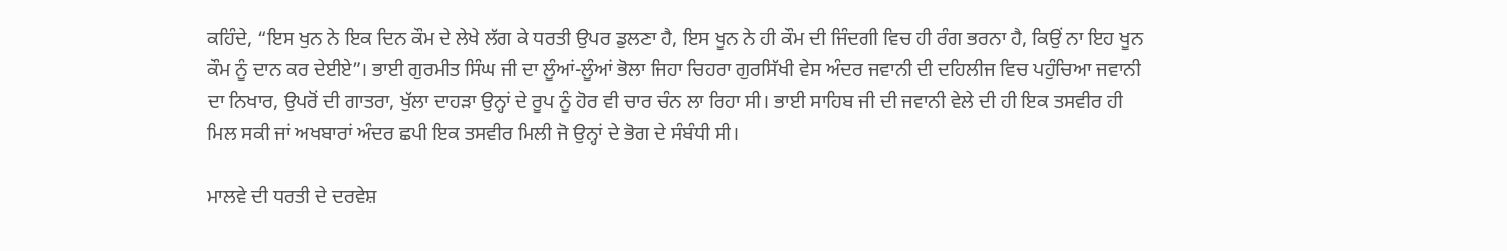ਕਹਿੰਦੇ, “ਇਸ ਖੁਨ ਨੇ ਇਕ ਦਿਨ ਕੌਮ ਦੇ ਲੇਖੇ ਲੱਗ ਕੇ ਧਰਤੀ ਉਪਰ ਡੁਲਣਾ ਹੈ, ਇਸ ਖੂਨ ਨੇ ਹੀ ਕੌਮ ਦੀ ਜਿੰਦਗੀ ਵਿਚ ਹੀ ਰੰਗ ਭਰਨਾ ਹੈ, ਕਿਉਂ ਨਾ ਇਹ ਖੂਨ ਕੌਮ ਨੂੰ ਦਾਨ ਕਰ ਦੇਈਏ”। ਭਾਈ ਗੁਰਮੀਤ ਸਿੰਘ ਜੀ ਦਾ ਲੂੰਆਂ-ਲੂੰਆਂ ਭੋਲਾ ਜਿਹਾ ਚਿਹਰਾ ਗੁਰਸਿੱਖੀ ਵੇਸ ਅੰਦਰ ਜਵਾਨੀ ਦੀ ਦਹਿਲੀਜ ਵਿਚ ਪਹੁੰਚਿਆ ਜਵਾਨੀ ਦਾ ਨਿਖਾਰ, ਉਪਰੋਂ ਦੀ ਗਾਤਰਾ, ਖੁੱਲਾ ਦਾਹੜਾ ਉਨ੍ਹਾਂ ਦੇ ਰੂਪ ਨੂੰ ਹੋਰ ਵੀ ਚਾਰ ਚੰਨ ਲਾ ਰਿਹਾ ਸੀ। ਭਾਈ ਸਾਹਿਬ ਜੀ ਦੀ ਜਵਾਨੀ ਵੇਲੇ ਦੀ ਹੀ ਇਕ ਤਸਵੀਰ ਹੀ ਮਿਲ ਸਕੀ ਜਾਂ ਅਖਬਾਰਾਂ ਅੰਦਰ ਛਪੀ ਇਕ ਤਸਵੀਰ ਮਿਲੀ ਜੋ ਉਨ੍ਹਾਂ ਦੇ ਭੋਗ ਦੇ ਸੰਬੰਧੀ ਸੀ।

ਮਾਲਵੇ ਦੀ ਧਰਤੀ ਦੇ ਦਰਵੇਸ਼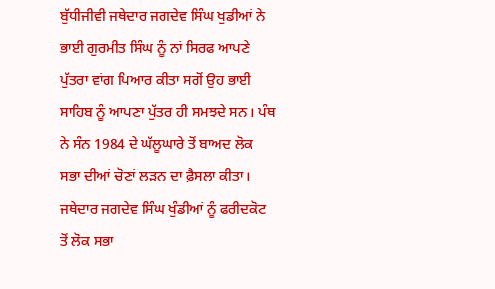ਬੁੱਧੀਜੀਵੀ ਜਥੇਦਾਰ ਜਗਦੇਵ ਸਿੰਘ ਖੁਡੀਆਂ ਨੇ ਭਾਈ ਗੁਰਮੀਤ ਸਿੰਘ ਨੂੰ ਨਾਂ ਸਿਰਫ ਆਪਣੇ ਪੁੱਤਰਾ ਵਾਂਗ ਪਿਆਰ ਕੀਤਾ ਸਗੋਂ ਉਹ ਭਾਈ ਸਾਹਿਬ ਨੂੰ ਆਪਣਾ ਪੁੱਤਰ ਹੀ ਸਮਝਦੇ ਸਨ। ਪੰਥ ਨੇ ਸੰਨ 1984 ਦੇ ਘੱਲੂਘਾਰੇ ਤੋਂ ਬਾਅਦ ਲੋਕ ਸਭਾ ਦੀਆਂ ਚੋਣਾਂ ਲੜਨ ਦਾ ਫ਼ੈਸਲਾ ਕੀਤਾ। ਜਥੇਦਾਰ ਜਗਦੇਵ ਸਿੰਘ ਖੁੰਡੀਆਂ ਨੂੰ ਫਰੀਦਕੋਟ ਤੋਂ ਲੋਕ ਸਭਾ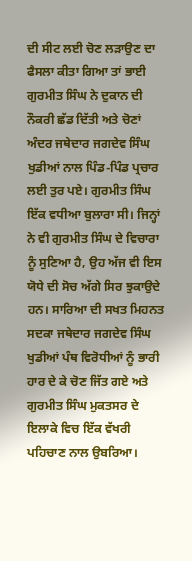ਦੀ ਸੀਟ ਲਈ ਚੋਣ ਲੜਾਉਣ ਦਾ ਫੈਸਲਾ ਕੀਤਾ ਗਿਆ ਤਾਂ ਭਾਈ ਗੁਰਮੀਤ ਸਿੰਘ ਨੇ ਦੁਕਾਨ ਦੀ ਨੌਕਰੀ ਛੱਡ ਦਿੱਤੀ ਅਤੇ ਚੋਣਾਂ ਅੰਦਰ ਜਥੇਦਾਰ ਜਗਦੇਵ ਸਿੰਘ ਖੁਡੀਆਂ ਨਾਲ ਪਿੰਡ-ਪਿੰਡ ਪ੍ਰਚਾਰ ਲਈ ਤੁਰ ਪਏ। ਗੁਰਮੀਤ ਸਿੰਘ ਇੱਕ ਵਧੀਆ ਬੁਲਾਰਾ ਸੀ। ਜਿਨ੍ਹਾਂ ਨੇ ਵੀ ਗੁਰਮੀਤ ਸਿੰਘ ਦੇ ਵਿਚਾਰਾ ਨੂੰ ਸੁਣਿਆ ਹੈ, ਉਹ ਅੱਜ ਵੀ ਇਸ ਯੋਧੇ ਦੀ ਸੋਚ ਅੱਗੇ ਸਿਰ ਝੁਕਾਉਦੇ ਹਨ। ਸਾਰਿਆ ਦੀ ਸਖਤ ਮਿਹਨਤ ਸਦਕਾ ਜਥੇਦਾਰ ਜਗਦੇਵ ਸਿੰਘ ਖੁਡੀਆਂ ਪੰਥ ਵਿਰੋਧੀਆਂ ਨੂੰ ਭਾਰੀ ਹਾਰ ਦੇ ਕੇ ਚੋਣ ਜਿੱਤ ਗਏ ਅਤੇ ਗੁਰਮੀਤ ਸਿੰਘ ਮੁਕਤਸਰ ਦੇ ਇਲਾਕੇ ਵਿਚ ਇੱਕ ਵੱਖਰੀ ਪਹਿਚਾਣ ਨਾਲ ਉਬਰਿਆ।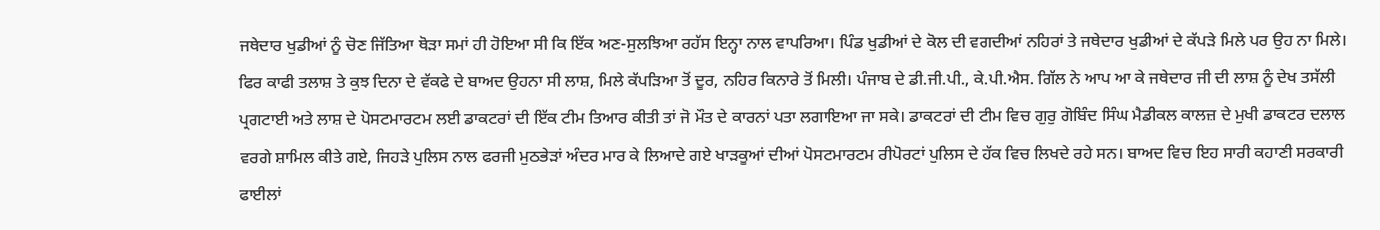ਜਥੇਦਾਰ ਖੁਡੀਆਂ ਨੂੰ ਚੋਣ ਜਿੱਤਿਆ ਥੋੜਾ ਸਮਾਂ ਹੀ ਹੋਇਆ ਸੀ ਕਿ ਇੱਕ ਅਣ-ਸੁਲਝਿਆ ਰਹੱਸ ਇਨ੍ਹਾ ਨਾਲ ਵਾਪਰਿਆ। ਪਿੰਡ ਖੁਡੀਆਂ ਦੇ ਕੋਲ ਦੀ ਵਗਦੀਆਂ ਨਹਿਰਾਂ ਤੇ ਜਥੇਦਾਰ ਖੁਡੀਆਂ ਦੇ ਕੱਪੜੇ ਮਿਲੇ ਪਰ ਉਹ ਨਾ ਮਿਲੇ। ਫਿਰ ਕਾਫੀ ਤਲਾਸ਼ ਤੇ ਕੁਝ ਦਿਨਾ ਦੇ ਵੱਕਫੇ ਦੇ ਬਾਅਦ ਉਹਨਾ ਸੀ ਲਾਸ਼, ਮਿਲੇ ਕੱਪੜਿਆ ਤੋਂ ਦੂਰ, ਨਹਿਰ ਕਿਨਾਰੇ ਤੋਂ ਮਿਲੀ। ਪੰਜਾਬ ਦੇ ਡੀ.ਜੀ.ਪੀ., ਕੇ.ਪੀ.ਐਸ. ਗਿੱਲ ਨੇ ਆਪ ਆ ਕੇ ਜਥੇਦਾਰ ਜੀ ਦੀ ਲਾਸ਼ ਨੂੰ ਦੇਖ ਤਸੱਲੀ ਪ੍ਰਗਟਾਈ ਅਤੇ ਲਾਸ਼ ਦੇ ਪੋਸਟਮਾਰਟਮ ਲਈ ਡਾਕਟਰਾਂ ਦੀ ਇੱਕ ਟੀਮ ਤਿਆਰ ਕੀਤੀ ਤਾਂ ਜੋ ਮੌਤ ਦੇ ਕਾਰਨਾਂ ਪਤਾ ਲਗਾਇਆ ਜਾ ਸਕੇ। ਡਾਕਟਰਾਂ ਦੀ ਟੀਮ ਵਿਚ ਗੁਰੁ ਗੋਬਿੰਦ ਸਿੰਘ ਮੈਡੀਕਲ ਕਾਲਜ਼ ਦੇ ਮੁਖੀ ਡਾਕਟਰ ਦਲਾਲ ਵਰਗੇ ਸ਼ਾਮਿਲ ਕੀਤੇ ਗਏ, ਜਿਹੜੇ ਪੁਲਿਸ ਨਾਲ ਫਰਜੀ ਮੁਠਭੇੜਾਂ ਅੰਦਰ ਮਾਰ ਕੇ ਲਿਆਦੇ ਗਏ ਖਾੜਕੂਆਂ ਦੀਆਂ ਪੋਸਟਮਾਰਟਮ ਰੀਪੋਰਟਾਂ ਪੁਲਿਸ ਦੇ ਹੱਕ ਵਿਚ ਲਿਖਦੇ ਰਹੇ ਸਨ। ਬਾਅਦ ਵਿਚ ਇਹ ਸਾਰੀ ਕਹਾਣੀ ਸਰਕਾਰੀ ਫਾਈਲਾਂ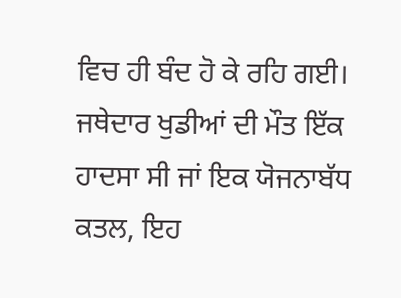ਵਿਚ ਹੀ ਬੰਦ ਹੋ ਕੇ ਰਹਿ ਗਈ। ਜਥੇਦਾਰ ਖੁਡੀਆਂ ਦੀ ਮੌਤ ਇੱਕ ਹਾਦਸਾ ਸੀ ਜਾਂ ਇਕ ਯੋਜਨਾਬੱਧ ਕਤਲ, ਇਹ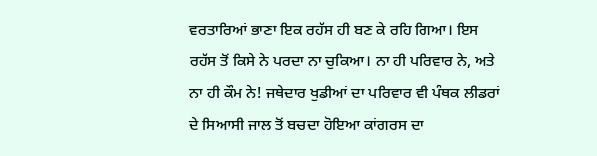ਵਰਤਾਰਿਆਂ ਭਾਣਾ ਇਕ ਰਹੱਸ ਹੀ ਬਣ ਕੇ ਰਹਿ ਗਿਆ। ਇਸ ਰਹੱਸ ਤੋਂ ਕਿਸੇ ਨੇ ਪਰਦਾ ਨਾ ਚੁਕਿਆ। ਨਾ ਹੀ ਪਰਿਵਾਰ ਨੇ, ਅਤੇ ਨਾ ਹੀ ਕੌਮ ਨੇ! ਜਥੇਦਾਰ ਖੁਡੀਆਂ ਦਾ ਪਰਿਵਾਰ ਵੀ ਪੰਥਕ ਲੀਡਰਾਂ ਦੇ ਸਿਆਸੀ ਜਾਲ ਤੋਂ ਬਚਦਾ ਹੋਇਆ ਕਾਂਗਰਸ ਦਾ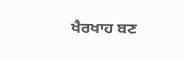ਖੈਰਖਾਹ ਬਣ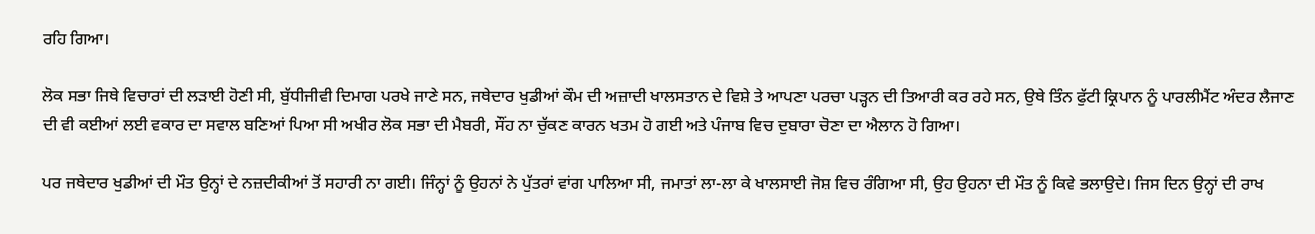ਰਹਿ ਗਿਆ।

ਲੋਕ ਸਭਾ ਜਿਥੇ ਵਿਚਾਰਾਂ ਦੀ ਲੜਾਈ ਹੋਣੀ ਸੀ, ਬੁੱਧੀਜੀਵੀ ਦਿਮਾਗ ਪਰਖੇ ਜਾਣੇ ਸਨ, ਜਥੇਦਾਰ ਖੁਡੀਆਂ ਕੌਮ ਦੀ ਅਜ਼ਾਦੀ ਖਾਲਸਤਾਨ ਦੇ ਵਿਸ਼ੇ ਤੇ ਆਪਣਾ ਪਰਚਾ ਪੜ੍ਹਨ ਦੀ ਤਿਆਰੀ ਕਰ ਰਹੇ ਸਨ, ਉਥੇ ਤਿੰਨ ਫੁੱਟੀ ਕ੍ਰਿਪਾਨ ਨੂੰ ਪਾਰਲੀਮੈਂਟ ਅੰਦਰ ਲੈਜਾਣ ਦੀ ਵੀ ਕਈਆਂ ਲਈ ਵਕਾਰ ਦਾ ਸਵਾਲ ਬਣਿਆਂ ਪਿਆ ਸੀ ਅਖੀਰ ਲੋਕ ਸਭਾ ਦੀ ਮੈਬਰੀ, ਸੌਂਹ ਨਾ ਚੁੱਕਣ ਕਾਰਨ ਖਤਮ ਹੋ ਗਈ ਅਤੇ ਪੰਜਾਬ ਵਿਚ ਦੁਬਾਰਾ ਚੋਣਾ ਦਾ ਐਲਾਨ ਹੋ ਗਿਆ।

ਪਰ ਜਥੇਦਾਰ ਖੁਡੀਆਂ ਦੀ ਮੌਤ ਉਨ੍ਹਾਂ ਦੇ ਨਜ਼ਦੀਕੀਆਂ ਤੋਂ ਸਹਾਰੀ ਨਾ ਗਈ। ਜਿੰਨ੍ਹਾਂ ਨੂੰ ਉਹਨਾਂ ਨੇ ਪੁੱਤਰਾਂ ਵਾਂਗ ਪਾਲਿਆ ਸੀ, ਜਮਾਤਾਂ ਲਾ-ਲਾ ਕੇ ਖਾਲਸਾਈ ਜੋਸ਼ ਵਿਚ ਰੰਗਿਆ ਸੀ, ਉਹ ਉਹਨਾ ਦੀ ਮੌਤ ਨੂੰ ਕਿਵੇ ਭਲਾਉਦੇ। ਜਿਸ ਦਿਨ ਉਨ੍ਹਾਂ ਦੀ ਰਾਖ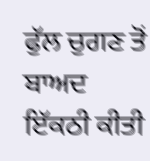ਫੁੱਲ ਚੁਗਣ ਤੋਂ ਬਾਅਦ ਇੱਕਠੀ ਕੀਤੀ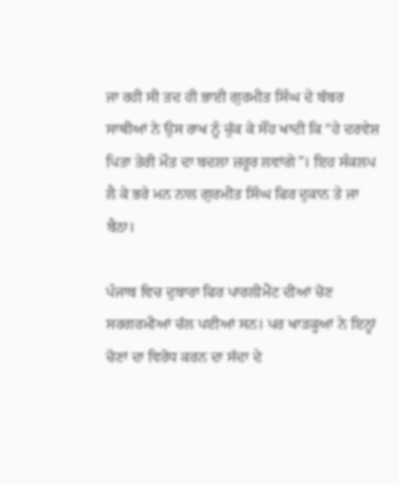ਜਾ ਰਹੀ ਸੀ ਤਦ ਹੀ ਭਾਈ ਗੁਰਮੀਤ ਸਿੰਘ ਦੇ ਬੱਬਰ ਸਾਥੀਆਂ ਨੇ ਉਸ ਰਾਖ ਨੂੰ ਚੁੱਕ ਕੇ ਸੌਂਹ ਖਾਦੀ ਕਿ “ਹੇ ਦਰਵੇਸ਼ ਪਿਤਾ ਤੇਰੀ ਮੌਤ ਦਾ ਬਦਲਾ ਜ਼ਰੂਰ ਲਵਾਂਗੇ”। ਇਹ ਸੰਕਲਪ ਲੈ ਕੇ ਭਰੇ ਮਨ ਨਾਲ ਗੁਰਮੀਤ ਸਿੰਘ ਫਿਰ ਦੁਕਾਨ ਤੇ ਜਾ ਬੈਠਾ।

ਪੰਜਾਬ ਵਿਚ ਦੁਬਾਰਾ ਫਿਰ ਪਾਰਲੀਮੈਂਟ ਦੀਆਂ ਚੋਣ ਸਰਗਰਮੀਆਂ ਚੱਲ ਪਈਆਂ ਸਨ। ਪਰ ਖਾੜਕੂਆਂ ਨੇ ਇਨ੍ਹਾਂ ਚੋਣਾਂ ਦਾ ਵਿਰੋਧ ਕਰਨ ਦਾ ਸੱਦਾ ਦੇ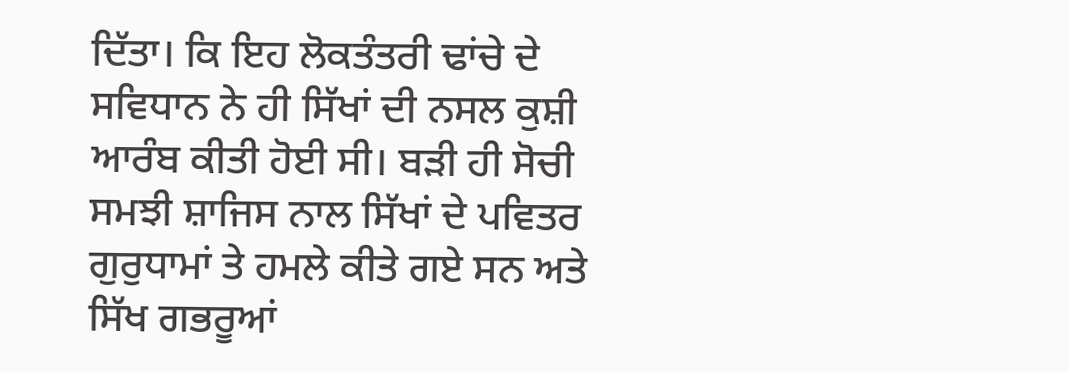ਦਿੱਤਾ। ਕਿ ਇਹ ਲੋਕਤੰਤਰੀ ਢਾਂਚੇ ਦੇ ਸਵਿਧਾਨ ਨੇ ਹੀ ਸਿੱਖਾਂ ਦੀ ਨਸਲ ਕੁਸ਼ੀ ਆਰੰਬ ਕੀਤੀ ਹੋਈ ਸੀ। ਬੜੀ ਹੀ ਸੋਚੀ ਸਮਝੀ ਸ਼ਾਜਿਸ ਨਾਲ ਸਿੱਖਾਂ ਦੇ ਪਵਿਤਰ ਗੁਰੁਧਾਮਾਂ ਤੇ ਹਮਲੇ ਕੀਤੇ ਗਏ ਸਨ ਅਤੇ ਸਿੱਖ ਗਭਰੂਆਂ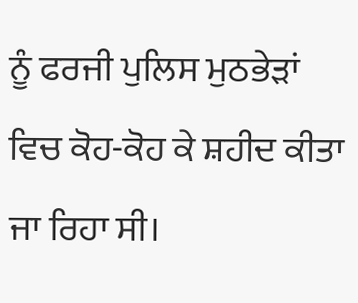ਨੂੰ ਫਰਜੀ ਪੁਲਿਸ ਮੁਠਭੇੜਾਂ ਵਿਚ ਕੋਹ-ਕੋਹ ਕੇ ਸ਼ਹੀਦ ਕੀਤਾ ਜਾ ਰਿਹਾ ਸੀ।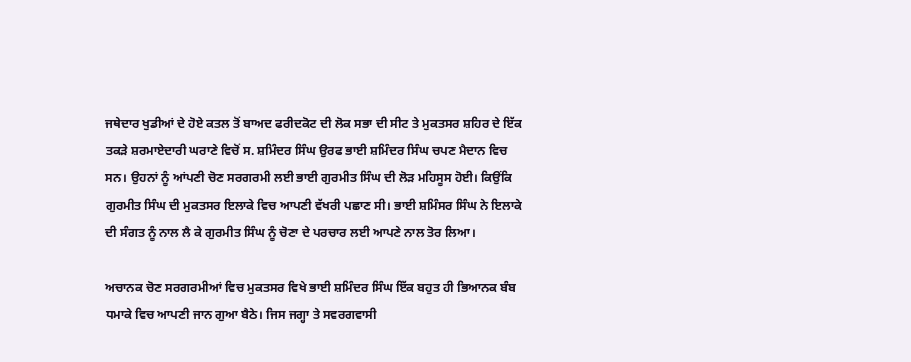ਜਥੇਦਾਰ ਖੁਡੀਆਂ ਦੇ ਹੋਏ ਕਤਲ ਤੋਂ ਬਾਅਦ ਫਰੀਦਕੋਟ ਦੀ ਲੋਕ ਸਭਾ ਦੀ ਸੀਟ ਤੇ ਮੁਕਤਸਰ ਸ਼ਹਿਰ ਦੇ ਇੱਕ ਤਕੜੇ ਸ਼ਰਮਾਏਦਾਰੀ ਘਰਾਣੇ ਵਿਚੋਂ ਸ. ਸ਼ਮਿੰਦਰ ਸਿੰਘ ਉਰਫ ਭਾਈ ਸ਼ਮਿੰਦਰ ਸਿੰਘ ਚਪਣ ਮੈਦਾਨ ਵਿਚ ਸਨ। ਉਹਨਾਂ ਨੂੰ ਆਂਪਣੀ ਚੋਣ ਸਰਗਰਮੀ ਲਈ ਭਾਈ ਗੁਰਮੀਤ ਸਿੰਘ ਦੀ ਲੋੜ ਮਹਿਸੂਸ ਹੋਈ। ਕਿਉਂਕਿ ਗੁਰਮੀਤ ਸਿੰਘ ਦੀ ਮੁਕਤਸਰ ਇਲਾਕੇ ਵਿਚ ਆਪਣੀ ਵੱਖਰੀ ਪਛਾਣ ਸੀ। ਭਾਈ ਸ਼ਮਿੰਸਰ ਸਿੰਘ ਨੇ ਇਲਾਕੇ ਦੀ ਸੰਗਤ ਨੂੰ ਨਾਲ ਲੈ ਕੇ ਗੁਰਮੀਤ ਸਿੰਘ ਨੂੰ ਚੋਣਾ ਦੇ ਪਰਚਾਰ ਲਈ ਆਪਣੇ ਨਾਲ ਤੋਰ ਲਿਆ।

ਅਚਾਨਕ ਚੋਣ ਸਰਗਰਮੀਆਂ ਵਿਚ ਮੁਕਤਸਰ ਵਿਖੇ ਭਾਈ ਸ਼ਮਿੰਦਰ ਸਿੰਘ ਇੱਕ ਬਹੁਤ ਹੀ ਭਿਆਨਕ ਬੰਬ ਧਮਾਕੇ ਵਿਚ ਆਪਣੀ ਜਾਨ ਗੁਆ ਬੈਠੇ। ਜਿਸ ਜਗ੍ਹਾ ਤੇ ਸਵਰਗਵਾਸੀ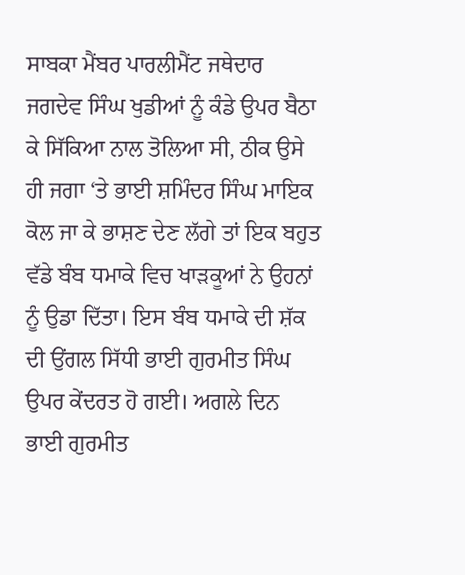ਸਾਬਕਾ ਮੈਂਬਰ ਪਾਰਲੀਮੈਂਟ ਜਥੇਦਾਰ ਜਗਦੇਵ ਸਿੰਘ ਖੁਡੀਆਂ ਨੂੰ ਕੰਡੇ ਉਪਰ ਬੈਠਾ ਕੇ ਸਿੱਕਿਆ ਨਾਲ ਤੋਲਿਆ ਸੀ, ਠੀਕ ਉਸੇ ਹੀ ਜਗਾ ‘ਤੇ ਭਾਈ ਸ਼ਮਿੰਦਰ ਸਿੰਘ ਮਾਇਕ ਕੋਲ ਜਾ ਕੇ ਭਾਸ਼ਣ ਦੇਣ ਲੱਗੇ ਤਾਂ ਇਕ ਬਹੁਤ ਵੱਡੇ ਬੰਬ ਧਮਾਕੇ ਵਿਚ ਖਾੜਕੂਆਂ ਨੇ ਉਹਨਾਂ ਨੂੰ ਉਡਾ ਦਿੱਤਾ। ਇਸ ਬੰਬ ਧਮਾਕੇ ਦੀ ਸ਼ੱਕ ਦੀ ਉਂਗਲ ਸਿੱਧੀ ਭਾਈ ਗੁਰਮੀਤ ਸਿੰਘ ਉਪਰ ਕੇਂਦਰਤ ਹੋ ਗਈ। ਅਗਲੇ ਦਿਨ ਭਾਈ ਗੁਰਮੀਤ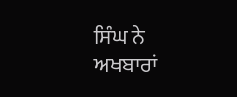ਸਿੰਘ ਨੇ ਅਖਬਾਰਾਂ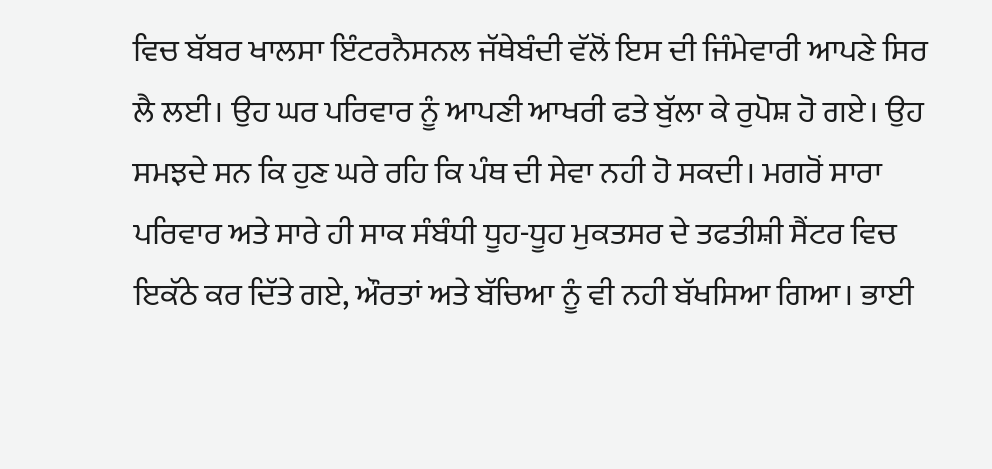ਵਿਚ ਬੱਬਰ ਖਾਲਸਾ ਇੰਟਰਨੈਸਨਲ ਜੱਥੇਬੰਦੀ ਵੱਲੋਂ ਇਸ ਦੀ ਜਿੰਮੇਵਾਰੀ ਆਪਣੇ ਸਿਰ ਲੈ ਲਈ। ਉਹ ਘਰ ਪਰਿਵਾਰ ਨੂੰ ਆਪਣੀ ਆਖਰੀ ਫਤੇ ਬੁੱਲਾ ਕੇ ਰੁਪੋਸ਼ ਹੋ ਗਏ। ਉਹ ਸਮਝਦੇ ਸਨ ਕਿ ਹੁਣ ਘਰੇ ਰਹਿ ਕਿ ਪੰਥ ਦੀ ਸੇਵਾ ਨਹੀ ਹੋ ਸਕਦੀ। ਮਗਰੋਂ ਸਾਰਾ ਪਰਿਵਾਰ ਅਤੇ ਸਾਰੇ ਹੀ ਸਾਕ ਸੰਬੰਧੀ ਧੂਹ-ਧੂਹ ਮੁਕਤਸਰ ਦੇ ਤਫਤੀਸ਼ੀ ਸੈਂਟਰ ਵਿਚ ਇਕੱਠੇ ਕਰ ਦਿੱਤੇ ਗਏ, ਔਰਤਾਂ ਅਤੇ ਬੱਚਿਆ ਨੂੰ ਵੀ ਨਹੀ ਬੱਖਸਿਆ ਗਿਆ। ਭਾਈ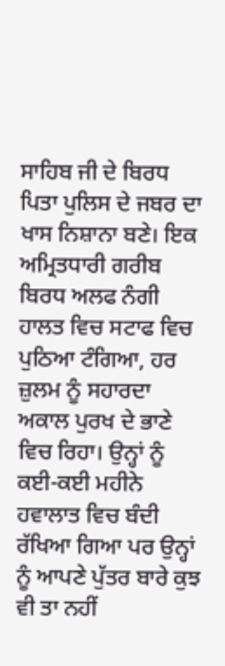ਸਾਹਿਬ ਜੀ ਦੇ ਬਿਰਧ ਪਿਤਾ ਪੁਲਿਸ ਦੇ ਜਬਰ ਦਾ ਖਾਸ ਨਿਸ਼ਾਨਾ ਬਣੇ। ਇਕ ਅਮ੍ਰਿਤਧਾਰੀ ਗਰੀਬ ਬਿਰਧ ਅਲਫ ਨੰਗੀ ਹਾਲਤ ਵਿਚ ਸਟਾਫ ਵਿਚ ਪੁਠਿਆ ਟੰਗਿਆ, ਹਰ ਜ਼ੁਲਮ ਨੂੰ ਸਹਾਰਦਾ ਅਕਾਲ ਪੁਰਖ ਦੇ ਭਾਣੇ ਵਿਚ ਰਿਹਾ। ਉਨ੍ਹਾਂ ਨੂੰ ਕਈ-ਕਈ ਮਹੀਨੇ ਹਵਾਲਾਤ ਵਿਚ ਬੰਦੀ ਰੱਖਿਆ ਗਿਆ ਪਰ ਉਨ੍ਹਾਂ ਨੂੰ ਆਪਣੇ ਪੁੱਤਰ ਬਾਰੇ ਕੁਝ ਵੀ ਤਾ ਨਹੀਂ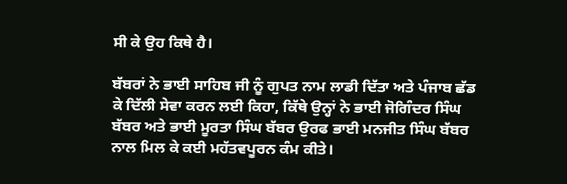ਸੀ ਕੇ ਉਹ ਕਿਥੇ ਹੈ।

ਬੱਬਰਾਂ ਨੇ ਭਾਈ ਸਾਹਿਬ ਜੀ ਨੂੰ ਗੁਪਤ ਨਾਮ ਲਾਡੀ ਦਿੱਤਾ ਅਤੇ ਪੰਜਾਬ ਛੱਡ ਕੇ ਦਿੱਲੀ ਸੇਵਾ ਕਰਨ ਲਈ ਕਿਹਾ, ਕਿੱਥੇ ਉਨ੍ਹਾਂ ਨੇ ਭਾਈ ਜੋਗਿੰਦਰ ਸਿੰਘ ਬੱਬਰ ਅਤੇ ਭਾਈ ਮੂਰਤਾ ਸਿੰਘ ਬੱਬਰ ਉਰਫ ਭਾਈ ਮਨਜੀਤ ਸਿੰਘ ਬੱਬਰ ਨਾਲ ਮਿਲ ਕੇ ਕਈ ਮਹੱਤਵਪੂਰਨ ਕੰਮ ਕੀਤੇ।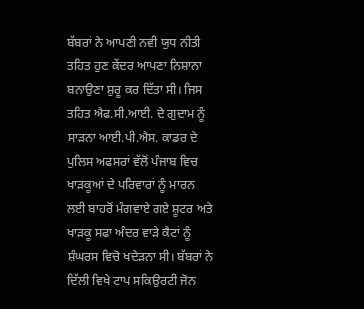ਬੱਬਰਾਂ ਨੇ ਆਪਣੀ ਨਵੀ ਯੁਧ ਨੀਤੀ ਤਹਿਤ ਹੁਣ ਕੇਂਦਰ ਆਪਣਾ ਨਿਸ਼ਾਨਾ ਬਨਾਉਣਾ ਸ਼ੁਰੂ ਕਰ ਦਿੱਤਾ ਸੀ। ਜਿਸ ਤਹਿਤ ਐਫ.ਸੀ.ਆਈ. ਦੇ ਗੁਦਾਮ ਨੂੰ ਸਾੜਨਾ ਆਈ.ਪੀ.ਐਸ. ਕਾਡਰ ਦੇ ਪੁਲਿਸ ਅਫਸਰਾਂ ਵੱਲੋਂ ਪੰਜਾਬ ਵਿਚ ਖਾੜਕੂਆਂ ਦੇ ਪਰਿਵਾਰਾਂ ਨੂੰ ਮਾਰਨ ਲਈ ਬਾਹਰੋਂ ਮੰਗਵਾਏ ਗਏ ਸ਼ੂਟਰ ਅਤੇ ਖਾੜਕੂ ਸਫਾ ਅੰਦਰ ਵਾੜੇ ਕੈਟਾਂ ਨੂੰ ਸ਼ੰਘਰਸ ਵਿਚੋ ਖਦੇੜਨਾ ਸੀ। ਬੱਬਰਾਂ ਨੇ ਦਿੱਲੀ ਵਿਖੇ ਟਾਪ ਸਕਿਉਰਟੀ ਜੋਨ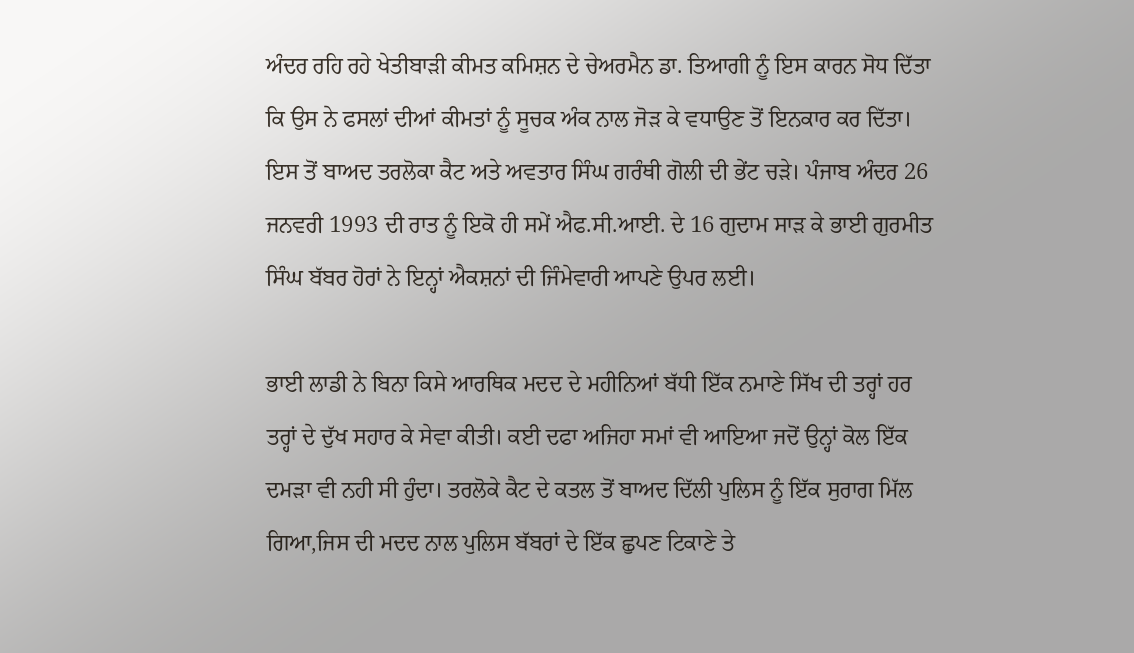ਅੰਦਰ ਰਹਿ ਰਹੇ ਖੇਤੀਬਾੜੀ ਕੀਮਤ ਕਮਿਸ਼ਨ ਦੇ ਚੇਅਰਮੈਨ ਡਾ. ਤਿਆਗੀ ਨੂੰ ਇਸ ਕਾਰਨ ਸੋਧ ਦਿੱਤਾ ਕਿ ਉਸ ਨੇ ਫਸਲਾਂ ਦੀਆਂ ਕੀਮਤਾਂ ਨੂੰ ਸੂਚਕ ਅੰਕ ਨਾਲ ਜੋੜ ਕੇ ਵਧਾਉਣ ਤੋਂ ਇਨਕਾਰ ਕਰ ਦਿੱਤਾ। ਇਸ ਤੋਂ ਬਾਅਦ ਤਰਲੋਕਾ ਕੈਟ ਅਤੇ ਅਵਤਾਰ ਸਿੰਘ ਗਰੰਥੀ ਗੋਲੀ ਦੀ ਭੇਂਟ ਚੜੇ। ਪੰਜਾਬ ਅੰਦਰ 26 ਜਨਵਰੀ 1993 ਦੀ ਰਾਤ ਨੂੰ ਇਕੋ ਹੀ ਸਮੇਂ ਐਫ.ਸੀ.ਆਈ. ਦੇ 16 ਗੁਦਾਮ ਸਾੜ ਕੇ ਭਾਈ ਗੁਰਮੀਤ ਸਿੰਘ ਬੱਬਰ ਹੋਰਾਂ ਨੇ ਇਨ੍ਹਾਂ ਐਕਸ਼ਨਾਂ ਦੀ ਜਿੰਮੇਵਾਰੀ ਆਪਣੇ ਉਪਰ ਲਈ।

ਭਾਈ ਲਾਡੀ ਨੇ ਬਿਨਾ ਕਿਸੇ ਆਰਥਿਕ ਮਦਦ ਦੇ ਮਹੀਨਿਆਂ ਬੱਧੀ ਇੱਕ ਨਮਾਣੇ ਸਿੱਖ ਦੀ ਤਰ੍ਹਾਂ ਹਰ ਤਰ੍ਹਾਂ ਦੇ ਦੁੱਖ ਸਹਾਰ ਕੇ ਸੇਵਾ ਕੀਤੀ। ਕਈ ਦਫਾ ਅਜਿਹਾ ਸਮਾਂ ਵੀ ਆਇਆ ਜਦੋਂ ਉਨ੍ਹਾਂ ਕੋਲ ਇੱਕ ਦਮੜਾ ਵੀ ਨਹੀ ਸੀ ਹੁੰਦਾ। ਤਰਲੋਕੇ ਕੈਟ ਦੇ ਕਤਲ ਤੋਂ ਬਾਅਦ ਦਿੱਲੀ ਪੁਲਿਸ ਨੂੰ ਇੱਕ ਸੁਰਾਗ ਮਿੱਲ ਗਿਆ,ਜਿਸ ਦੀ ਮਦਦ ਨਾਲ ਪੁਲਿਸ ਬੱਬਰਾਂ ਦੇ ਇੱਕ ਛੁਪਣ ਟਿਕਾਣੇ ਤੇ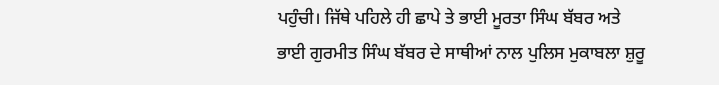ਪਹੁੰਚੀ। ਜਿੱਥੇ ਪਹਿਲੇ ਹੀ ਛਾਪੇ ਤੇ ਭਾਈ ਮੂਰਤਾ ਸਿੰਘ ਬੱਬਰ ਅਤੇ ਭਾਈ ਗੁਰਮੀਤ ਸਿੰਘ ਬੱਬਰ ਦੇ ਸਾਥੀਆਂ ਨਾਲ ਪੁਲਿਸ ਮੁਕਾਬਲਾ ਸ਼ੁਰੂ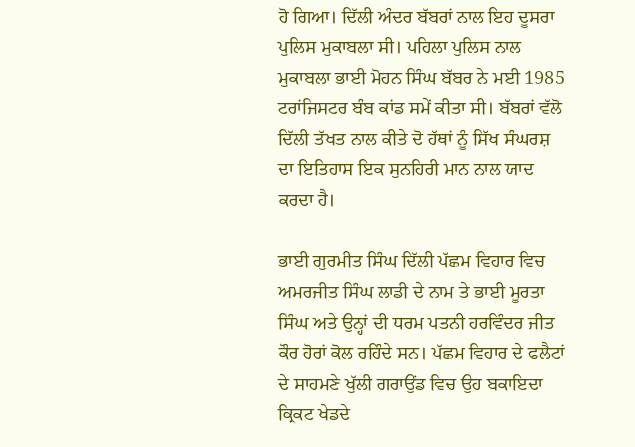ਹੋ ਗਿਆ। ਦਿੱਲੀ ਅੰਦਰ ਬੱਬਰਾਂ ਨਾਲ ਇਹ ਦੂਸਰਾ ਪੁਲਿਸ ਮੁਕਾਬਲਾ ਸੀ। ਪਹਿਲਾ ਪੁਲਿਸ ਨਾਲ ਮੁਕਾਬਲਾ ਭਾਈ ਮੋਹਨ ਸਿੰਘ ਬੱਬਰ ਨੇ ਮਈ 1985 ਟਰਾਂਜਿਸਟਰ ਬੰਬ ਕਾਂਡ ਸਮੇਂ ਕੀਤਾ ਸੀ। ਬੱਬਰਾਂ ਵੱਲੋ ਦਿੱਲੀ ਤੱਖਤ ਨਾਲ ਕੀਤੇ ਦੋ ਹੱਥਾਂ ਨੂੰ ਸਿੱਖ ਸੰਘਰਸ਼ ਦਾ ਇਤਿਹਾਸ ਇਕ ਸੁਨਹਿਰੀ ਮਾਨ ਨਾਲ ਯਾਦ ਕਰਦਾ ਹੈ।

ਭਾਈ ਗੁਰਮੀਤ ਸਿੰਘ ਦਿੱਲੀ ਪੱਛਮ ਵਿਹਾਰ ਵਿਚ ਅਮਰਜੀਤ ਸਿੰਘ ਲਾਡੀ ਦੇ ਨਾਮ ਤੇ ਭਾਈ ਮੂਰਤਾ ਸਿੰਘ ਅਤੇ ਉਨ੍ਹਾਂ ਦੀ ਧਰਮ ਪਤਨੀ ਹਰਵਿੰਦਰ ਜੀਤ ਕੌਰ ਹੋਰਾਂ ਕੋਲ ਰਹਿੰਦੇ ਸਨ। ਪੱਛਮ ਵਿਹਾਰ ਦੇ ਫਲੈਟਾਂ ਦੇ ਸਾਹਮਣੇ ਖੁੱਲੀ ਗਰਾਉਂਡ ਵਿਚ ਉਹ ਬਕਾਇਦਾ ਕ੍ਰਿਕਟ ਖੇਡਦੇ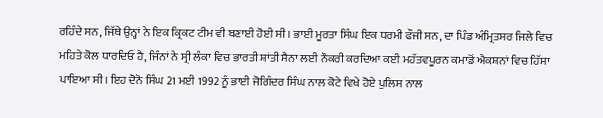ਰਹਿੰਦੇ ਸਨ, ਜਿੱਥੇ ਉਨ੍ਹਾਂ ਨੇ ਇਕ ਕ੍ਰਿਕਟ ਟੀਮ ਵੀ ਬਣਾਈ ਹੋਈ ਸੀ। ਭਾਈ ਮੂਰਤਾ ਸਿੰਘ ਇਕ ਧਰਮੀ ਫੌਜੀ ਸਨ, ਦਾ ਪਿੰਡ ਅੰਮ੍ਰਿਤਸਰ ਜਿਲੇ ਵਿਚ ਮਹਿਤੇ ਕੋਲ ਧਾਰਦਿਓ ਹੈ, ਜਿੰਨਾਂ ਨੇ ਸ੍ਰੀ ਲੰਕਾ ਵਿਚ ਭਾਰਤੀ ਸ਼ਾਂਤੀ ਸੈਨਾ ਲਈ ਨੌਕਰੀ ਕਰਦਿਆ ਕਈ ਮਹੱਤਵਪੂਰਨ ਕਮਾਡੋਂ ਐਕਸ਼ਨਾਂ ਵਿਚ ਹਿੱਸਾ ਪਾਇਆ ਸੀ। ਇਹ ਦੋਨੋ ਸਿੰਘ 21 ਮਈ 1992 ਨੂੰ ਭਾਈ ਜੋਗਿੰਦਰ ਸਿੰਘ ਨਾਲ ਕੋਟੇ ਵਿਖੇ ਹੋਏ ਪੁਲਿਸ ਨਾਲ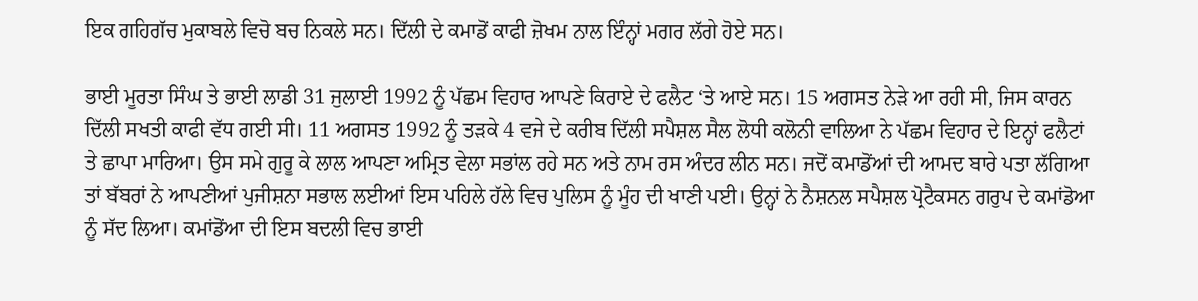ਇਕ ਗਹਿਗੱਚ ਮੁਕਾਬਲੇ ਵਿਚੋ ਬਚ ਨਿਕਲੇ ਸਨ। ਦਿੱਲੀ ਦੇ ਕਮਾਡੋਂ ਕਾਫੀ ਜ਼ੋਖਮ ਨਾਲ ਇੰਨ੍ਹਾਂ ਮਗਰ ਲੱਗੇ ਹੋਏ ਸਨ।

ਭਾਈ ਮੂਰਤਾ ਸਿੰਘ ਤੇ ਭਾਈ ਲਾਡੀ 31 ਜੁਲਾਈ 1992 ਨੂੰ ਪੱਛਮ ਵਿਹਾਰ ਆਪਣੇ ਕਿਰਾਏ ਦੇ ਫਲੈਟ ‘ਤੇ ਆਏ ਸਨ। 15 ਅਗਸਤ ਨੇੜੇ ਆ ਰਹੀ ਸੀ, ਜਿਸ ਕਾਰਨ ਦਿੱਲੀ ਸਖਤੀ ਕਾਫੀ ਵੱਧ ਗਈ ਸੀ। 11 ਅਗਸਤ 1992 ਨੂੰ ਤੜਕੇ 4 ਵਜੇ ਦੇ ਕਰੀਬ ਦਿੱਲੀ ਸਪੈਸ਼ਲ ਸੈਲ ਲੋਧੀ ਕਲੋਨੀ ਵਾਲਿਆ ਨੇ ਪੱਛਮ ਵਿਹਾਰ ਦੇ ਇਨ੍ਹਾਂ ਫਲੈਟਾਂ ਤੇ ਛਾਪਾ ਮਾਰਿਆ। ਉਸ ਸਮੇ ਗੁਰੂ ਕੇ ਲਾਲ ਆਪਣਾ ਅਮ੍ਰਿਤ ਵੇਲਾ ਸਭਾਂਲ ਰਹੇ ਸਨ ਅਤੇ ਨਾਮ ਰਸ ਅੰਦਰ ਲੀਨ ਸਨ। ਜਦੋਂ ਕਮਾਡੋਂਆਂ ਦੀ ਆਮਦ ਬਾਰੇ ਪਤਾ ਲੱਗਿਆ ਤਾਂ ਬੱਬਰਾਂ ਨੇ ਆਪਣੀਆਂ ਪੁਜੀਸ਼ਨਾ ਸਭਾਲ ਲਈਆਂ ਇਸ ਪਹਿਲੇ ਹੱਲੇ ਵਿਚ ਪੁਲਿਸ ਨੂੰ ਮੂੰਹ ਦੀ ਖਾਣੀ ਪਈ। ਉਨ੍ਹਾਂ ਨੇ ਨੈਸ਼ਨਲ ਸਪੈਸ਼ਲ ਪ੍ਰੋਟੈਕਸਨ ਗਰੁਪ ਦੇ ਕਮਾਂਡੋਆ ਨੂੰ ਸੱਦ ਲਿਆ। ਕਮਾਂਡੋਂਆ ਦੀ ਇਸ ਬਦਲੀ ਵਿਚ ਭਾਈ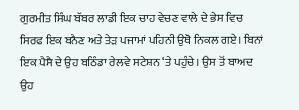ਗੁਰਮੀਤ ਸਿੰਘ ਬੱਬਰ ਲਾਡੀ ਇਕ ਚਾਹ ਵੇਚਣ ਵਾਲੇ ਦੇ ਭੇਸ ਵਿਚ ਸਿਰਫ ਇਕ ਬਨੈਣ ਅਤੇ ਤੇੜ ਪਜਾਮਾਂ ਪਹਿਨੀ ਉਥੋ ਨਿਕਲ ਗਏ। ਬਿਨਾਂ ਇਕ ਪੈਸੈ ਦੇ ਉਹ ਬਠਿੰਡਾ ਰੇਲਵੇ ਸਟੇਸ਼ਨ ‘ਤੇ ਪਹੁੰਚੇ। ਉਸ ਤੋਂ ਬਾਅਦ ਉਹ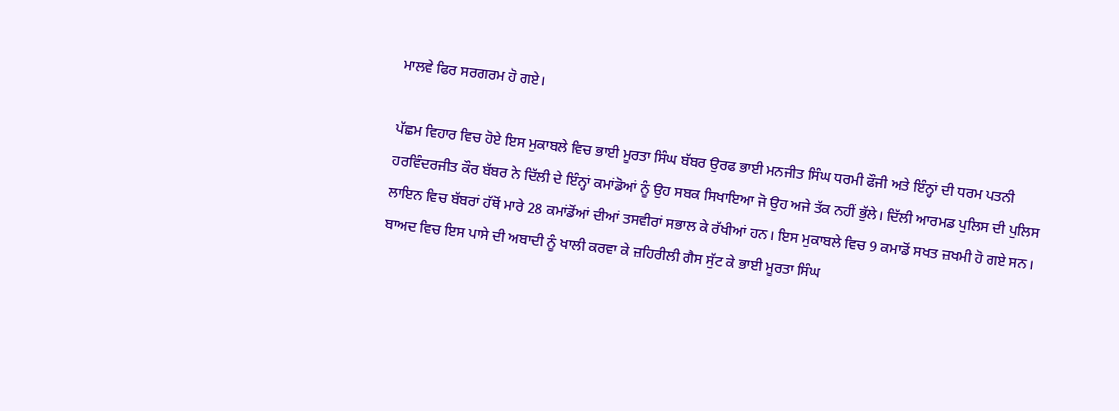ਮਾਲਵੇ ਫਿਰ ਸਰਗਰਮ ਹੋ ਗਏ।

ਪੱਛਮ ਵਿਹਾਰ ਵਿਚ ਹੋਏ ਇਸ ਮੁਕਾਬਲੇ ਵਿਚ ਭਾਈ ਮੂਰਤਾ ਸਿੰਘ ਬੱਬਰ ਉਰਫ ਭਾਈ ਮਨਜੀਤ ਸਿੰਘ ਧਰਮੀ ਫੌਜੀ ਅਤੇ ਇੰਨ੍ਹਾਂ ਦੀ ਧਰਮ ਪਤਨੀ ਹਰਵਿੰਦਰਜੀਤ ਕੌਰ ਬੱਬਰ ਨੇ ਦਿੱਲੀ ਦੇ ਇੰਨ੍ਹਾਂ ਕਮਾਂਡੋਆਂ ਨੂੰ ਉਹ ਸਬਕ ਸਿਖਾਇਆ ਜੋ ਉਹ ਅਜੇ ਤੱਕ ਨਹੀਂ ਭੁੱਲੇ। ਦਿੱਲੀ ਆਰਮਡ ਪੁਲਿਸ ਦੀ ਪੁਲਿਸ ਲਾਇਨ ਵਿਚ ਬੱਬਰਾਂ ਹੱਥੋਂ ਮਾਰੇ 28 ਕਮਾਂਡੋਂਆਂ ਦੀਆਂ ਤਸਵੀਰਾਂ ਸਭਾਲ ਕੇ ਰੱਖੀਆਂ ਹਨ। ਇਸ ਮੁਕਾਬਲੇ ਵਿਚ 9 ਕਮਾਡੋਂ ਸਖਤ ਜ਼ਖਮੀ ਹੋ ਗਏ ਸਨ। ਬਾਅਦ ਵਿਚ ਇਸ ਪਾਸੇ ਦੀ ਅਬਾਦੀ ਨੂੰ ਖਾਲੀ ਕਰਵਾ ਕੇ ਜ਼ਹਿਰੀਲੀ ਗੈਸ ਸੁੱਟ ਕੇ ਭਾਈ ਮੂਰਤਾ ਸਿੰਘ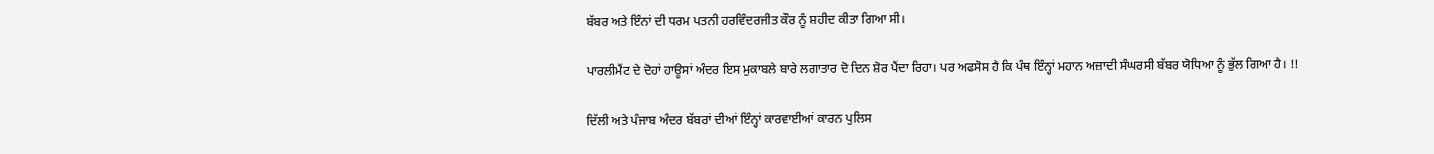ਬੱਬਰ ਅਤੇ ਇੰਨਾਂ ਦੀ ਧਰਮ ਪਤਨੀ ਹਰਵਿੰਦਰਜੀਤ ਕੌਰ ਨੂੰ ਸ਼ਹੀਦ ਕੀਤਾ ਗਿਆ ਸੀ।

ਪਾਰਲੀਮੈਂਟ ਦੇ ਦੋਹਾਂ ਹਾਊਸਾਂ ਅੰਦਰ ਇਸ ਮੁਕਾਬਲੇ ਬਾਰੇ ਲਗਾਤਾਰ ਦੋ ਦਿਨ ਸ਼ੋਰ ਪੈਂਦਾ ਰਿਹਾ। ਪਰ ਅਫਸੋਸ ਹੈ ਕਿ ਪੰਥ ਇੰਨ੍ਹਾਂ ਮਹਾਨ ਅਜ਼ਾਦੀ ਸੰਘਰਸੀ ਬੱਬਰ ਯੋਧਿਆ ਨੂੰ ਭੁੱਲ ਗਿਆ ਹੈ। !!

ਦਿੱਲੀ ਅਤੇ ਪੰਜਾਬ ਅੰਦਰ ਬੱਬਰਾਂ ਦੀਆਂ ਇੰਨ੍ਹਾਂ ਕਾਰਵਾਈਆਂ ਕਾਰਨ ਪੁਲਿਸ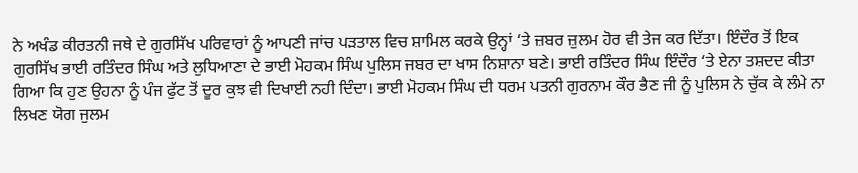ਨੇ ਅਖੰਡ ਕੀਰਤਨੀ ਜਥੇ ਦੇ ਗੁਰਸਿੱਖ ਪਰਿਵਾਰਾਂ ਨੂੰ ਆਪਣੀ ਜਾਂਚ ਪੜਤਾਲ ਵਿਚ ਸ਼ਾਮਿਲ ਕਰਕੇ ਉਨ੍ਹਾਂ ‘ਤੇ ਜ਼ਬਰ ਜ਼ੁਲਮ ਹੋਰ ਵੀ ਤੇਜ ਕਰ ਦਿੱਤਾ। ਇੰਦੌਰ ਤੋਂ ਇਕ ਗੁਰਸਿੱਖ ਭਾਈ ਰਤਿੰਦਰ ਸਿੰਘ ਅਤੇ ਲੁਧਿਆਣਾ ਦੇ ਭਾਈ ਮੋਹਕਮ ਸਿੰਘ ਪੁਲਿਸ ਜਬਰ ਦਾ ਖਾਸ ਨਿਸ਼ਾਨਾ ਬਣੇ। ਭਾਈ ਰਤਿੰਦਰ ਸਿੰਘ ਇੰਦੌਰ ‘ਤੇ ਏਨਾ ਤਸ਼ਦਦ ਕੀਤਾ ਗਿਆ ਕਿ ਹੁਣ ਉਹਨਾ ਨੂੰ ਪੰਜ ਫੁੱਟ ਤੋਂ ਦੂਰ ਕੁਝ ਵੀ ਦਿਖਾਈ ਨਹੀ ਦਿੰਦਾ। ਭਾਈ ਮੋਹਕਮ ਸਿੰਘ ਦੀ ਧਰਮ ਪਤਨੀ ਗੁਰਨਾਮ ਕੌਰ ਭੈਣ ਜੀ ਨੂੰ ਪੁਲਿਸ ਨੇ ਚੁੱਕ ਕੇ ਲੰਮੇ ਨਾ ਲਿਖਣ ਯੋਗ ਜੁਲਮ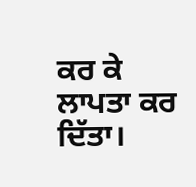ਕਰ ਕੇ ਲਾਪਤਾ ਕਰ ਦਿੱਤਾ।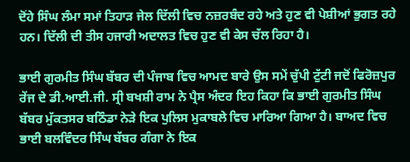ਦੋਂਹੇ ਸਿੰਘ ਲੰਮਾ ਸਮਾਂ ਤਿਹਾੜ ਜੇਲ ਦਿੱਲੀ ਵਿਚ ਨਜ਼ਰਬੰਦ ਰਹੇ ਅਤੇ ਹੁਣ ਵੀ ਪੇਸ਼ੀਆਂ ਭੁਗਤ ਰਹੇ ਹਨ। ਦਿੱਲੀ ਦੀ ਤੀਸ ਹਜਾਰੀ ਅਦਾਲਤ ਵਿਚ ਹੁਣ ਵੀ ਕੇਸ ਚੱਲ ਰਿਹਾ ਹੈ।

ਭਾਈ ਗੁਰਮੀਤ ਸਿੰਘ ਬੱਬਰ ਦੀ ਪੰਜਾਬ ਵਿਚ ਆਮਦ ਬਾਰੇ ਉਸ ਸਮੇਂ ਚੁੱਪੀ ਟੁੱਟੀ ਜਦੋਂ ਫਿਰੋਜ਼ਪੁਰ ਰੇਂਜ ਦੇ ਡੀ.ਆਈ.ਜੀ. ਸ੍ਰੀ ਬਖਸ਼ੀ ਰਾਮ ਨੇ ਪ੍ਰੈਸ ਅੰਦਰ ਇਹ ਕਿਹਾ ਕਿ ਭਾਈ ਗੁਰਮੀਤ ਸਿੰਘ ਬੱਬਰ ਮੁੱਕਤਸਰ ਬਠਿੰਡਾ ਨੇੜੇ ਇਕ ਪੁਲਿਸ ਮੁਕਾਬਲੇ ਵਿਚ ਮਾਰਿਆ ਗਿਆ ਹੈ। ਬਾਅਦ ਵਿਚ ਭਾਈ ਬਲਵਿੰਦਰ ਸਿੰਘ ਬੱਬਰ ਗੰਗਾ ਨੇ ਇਕ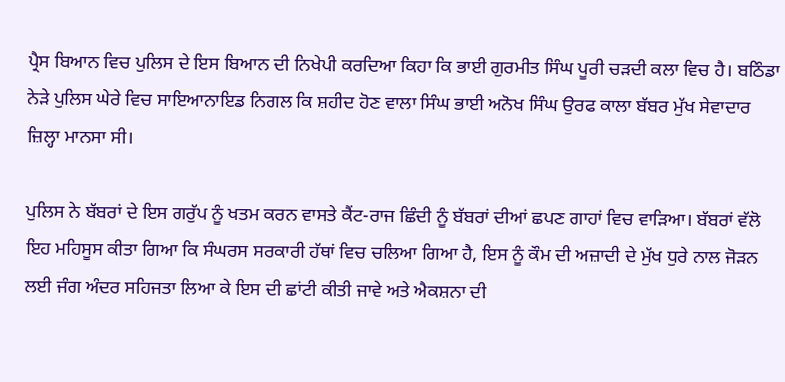ਪ੍ਰੈਸ ਬਿਆਨ ਵਿਚ ਪੁਲਿਸ ਦੇ ਇਸ ਬਿਆਨ ਦੀ ਨਿਖੇਪੀ ਕਰਦਿਆ ਕਿਹਾ ਕਿ ਭਾਈ ਗੁਰਮੀਤ ਸਿੰਘ ਪੂਰੀ ਚੜਦੀ ਕਲਾ ਵਿਚ ਹੈ। ਬਠਿੰਡਾ ਨੇੜੇ ਪੁਲਿਸ ਘੇਰੇ ਵਿਚ ਸਾਇਆਨਾਇਡ ਨਿਗਲ ਕਿ ਸ਼ਹੀਦ ਹੋਣ ਵਾਲਾ ਸਿੰਘ ਭਾਈ ਅਨੋਖ ਸਿੰਘ ਉਰਫ ਕਾਲਾ ਬੱਬਰ ਮੁੱਖ ਸੇਵਾਦਾਰ ਜ਼ਿਲ੍ਹਾ ਮਾਨਸਾ ਸੀ।

ਪੁਲਿਸ ਨੇ ਬੱਬਰਾਂ ਦੇ ਇਸ ਗਰੁੱਪ ਨੂੰ ਖਤਮ ਕਰਨ ਵਾਸਤੇ ਕੈਂਟ-ਰਾਜ ਛਿੰਦੀ ਨੂੰ ਬੱਬਰਾਂ ਦੀਆਂ ਛਪਣ ਗਾਹਾਂ ਵਿਚ ਵਾੜਿਆ। ਬੱਬਰਾਂ ਵੱਲੋ ਇਹ ਮਹਿਸੂਸ ਕੀਤਾ ਗਿਆ ਕਿ ਸੰਘਰਸ ਸਰਕਾਰੀ ਹੱਥਾਂ ਵਿਚ ਚਲਿਆ ਗਿਆ ਹੈ, ਇਸ ਨੂੰ ਕੌਮ ਦੀ ਅਜ਼ਾਦੀ ਦੇ ਮੁੱਖ ਧੁਰੇ ਨਾਲ ਜੋੜਨ ਲਈ ਜੰਗ ਅੰਦਰ ਸਹਿਜਤਾ ਲਿਆ ਕੇ ਇਸ ਦੀ ਛਾਂਟੀ ਕੀਤੀ ਜਾਵੇ ਅਤੇ ਐਕਸ਼ਨਾ ਦੀ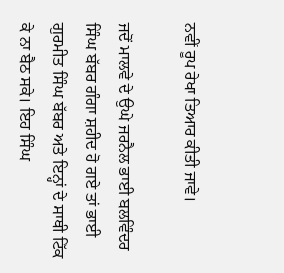ਨਵੀਂ ਰੂਪ ਰੇਖਾ ਤਿਆਰ ਕੀਤੀ ਜਾਵੇ।

ਜਦੋਂ ਮਾਲਵੇ ਦੇ ਉਘੇ ਜਰਨੈਲ ਭਾਈ ਬਲਵਿੰਦਰ ਸਿੰਘ ਬੱਬਰ ਗੰਗਾ ਸ਼ਹੀਦ ਹੋ ਗਏ ਤਾਂ ਭਾਈ ਗੁਰਮੀਤ ਸਿੰਘ ਬੱਬਰ ਅਤੇ ਇਨ੍ਹਾਂ ਦੇ ਸਾਥੀ ਟਿੱਕ ਕੇ ਨਾ ਬੈਠ ਸਕੇ। ਇਹ ਸਿੰਘ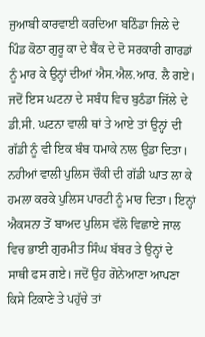ਜੁਆਬੀ ਕਾਰਵਾਈ ਕਰਦਿਆ ਬਠਿੰਡਾ ਜਿਲੇ ਦੇ ਪਿੰਡ ਕੋਠਾ ਗੁਰੂ ਕਾ ਦੇ ਬੈਂਕ ਦੇ ਦੋ ਸਰਕਾਰੀ ਗਾਰਡਾਂ ਨੂੰ ਮਾਰ ਕੇ ਉਨ੍ਹਾਂ ਦੀਆਂ ਐਸ.ਐਲ.ਆਰ. ਲੈ ਗਏ। ਜਦੋਂ ਇਸ ਘਟਨਾ ਦੇ ਸਬੰਧ ਵਿਚ ਬੁਠੰਡਾ ਜਿੱਲੇ ਦੇ ਡੀ.ਸੀ. ਘਟਨਾ ਵਾਲੀ ਥਾਂ ਤੇ ਆਏ ਤਾਂ ਉਨ੍ਹਾਂ ਦੀ ਗੱਡੀ ਨੂੰ ਵੀ ਇਕ ਬੰਬ ਧਮਾਕੇ ਨਾਲ ਉਡਾ ਦਿਤਾ। ਨਹੀਆਂ ਵਾਲੀ ਪੁਲਿਸ ਚੌਕੀ ਦੀ ਗੱਡੀ ਘਾਤ ਲਾ ਕੇ ਹਮਲਾ ਕਰਕੇ ਪੁਲਿਸ ਪਾਰਟੀ ਨੂੰ ਮਾਰ ਦਿਤਾ। ਇਨ੍ਹਾਂ ਐਕਸਨਾ ਤੋਂ ਬਾਅਦ ਪੁਲਿਸ ਵੱਲੋ ਵਿਛਾਏ ਜਾਲ ਵਿਚ ਭਾਈ ਗੁਰਮੀਤ ਸਿੰਘ ਬੱਬਰ ਤੇ ਉਨ੍ਹਾਂ ਦੇ ਸਾਥੀ ਫਸ ਗਏ। ਜਦੋਂ ਉਹ ਗੋਨੇਆਣਾ ਆਪਣਾ ਕਿਸੇ ਟਿਕਾਣੇ ਤੇ ਪਹੁੱਚੇ ਤਾਂ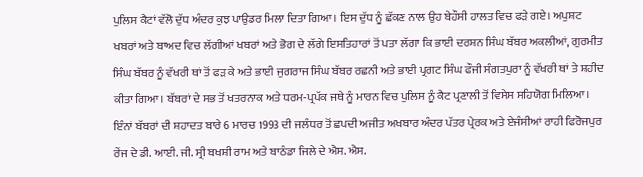ਪੁਲਿਸ ਕੈਟਾਂ ਵੱਲੋ ਦੁੱਧ ਅੰਦਰ ਕੁਝ ਪਾਉਡਰ ਮਿਲਾ ਦਿਤਾ ਗਿਆ। ਇਸ ਦੁੱਧ ਨੂੰ ਛੱਕਣ ਨਾਲ ਉਹ ਬੇਹੌਸੀ ਹਾਲਤ ਵਿਚ ਫੜੇ ਗਏ। ਅਪੁਸ਼ਟ ਖਬਰਾਂ ਅਤੇ ਬਾਅਦ ਵਿਚ ਲੱਗੀਆਂ ਖਬਰਾਂ ਅਤੇ ਭੋਗ ਦੇ ਲੱਗੇ ਇਸਤਿਹਾਰਾਂ ਤੋਂ ਪਤਾ ਲੱਗਾ ਕਿ ਭਾਈ ਦਰਸ਼ਨ ਸਿੰਘ ਬੱਬਰ ਅਕਲੀਆਂ, ਗੁਰਮੀਤ ਸਿੰਘ ਬੱਬਰ ਨੂੰ ਵੱਖਰੀ ਥਾਂ ਤੋਂ ਫੜ ਕੇ ਅਤੇ ਭਾਈ ਜੁਗਰਾਜ ਸਿੰਘ ਬੱਬਰ ਰਛਨੀ ਅਤੇ ਭਾਈ ਪ੍ਰਗਟ ਸਿੰਘ ਫੌਜੀ ਸੰਗਤਪੁਰਾ ਨੂੰ ਵੱਖਰੀ ਥਾਂ ਤੇ ਸ਼ਹੀਦ ਕੀਤਾ ਗਿਆ। ਬੱਬਰਾਂ ਦੇ ਸਭ ਤੋਂ ਖਤਰਨਾਕ ਅਤੇ ਧਰਮ-ਪ੍ਰਪੱਕ ਜਥੇ ਨੂੰ ਮਾਰਨ ਵਿਚ ਪੁਲਿਸ ਨੂੰ ਕੈਟ ਪ੍ਰਣਾਲੀ ਤੋਂ ਵਿਸੇਸ ਸਹਿਯੋਗ ਮਿਲਿਆ। ਇੰਨਾਂ ਬੱਬਰਾਂ ਦੀ ਸ਼ਹਾਦਤ ਬਾਰੇ 6 ਮਾਰਚ 1993 ਦੀ ਜਲੰਧਰ ਤੋਂ ਛਪਦੀ ਅਜੀਤ ਅਖਬਾਰ ਅੰਦਰ ਪੱਤਰ ਪ੍ਰੇਰਕ ਅਤੇ ਏਜੰਸੀਆਂ ਰਾਹੀ ਫਿਰੋਜਪੁਰ ਰੇਂਜ ਦੇ ਡੀ. ਆਈ. ਜੀ. ਸ੍ਰੀ ਬਖਸ਼ੀ ਰਾਮ ਅਤੇ ਬਾਠੰਡਾ ਜਿਲੇ ਦੇ ਐਸ. ਐਸ.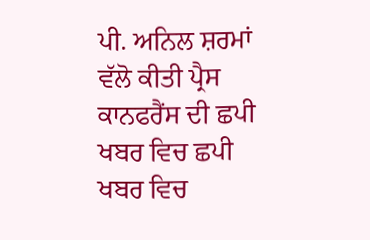ਪੀ. ਅਨਿਲ ਸ਼ਰਮਾਂ ਵੱਲੋ ਕੀਤੀ ਪ੍ਰੈਸ ਕਾਨਫਰੈਂਸ ਦੀ ਛਪੀ ਖਬਰ ਵਿਚ ਛਪੀ ਖਬਰ ਵਿਚ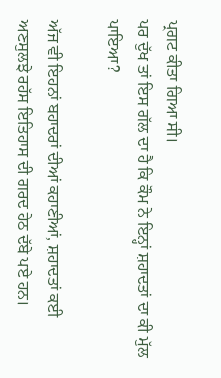ਪ੍ਰਗਟ ਕੀਤਾ ਗਿਆ ਸੀ।
ਪਰ ਦੁੱਖ ਤਾਂ ਇਸ ਗੱਲ ਦਾ ਹੈ ਕਿ ਕੌਮ ਨੇ ਇਨ੍ਹਾਂ ਸ਼ਹਾਦਤਾਂ ਦਾ ਕੀ ਮੁੱਲ ਪਾਇਆ?

ਅੱਜ ਵੀ ਇਹਨਾਂ ਬਹਾਦਰਾਂ ਦੀਆਂ ਕਹਾਣੀਆਂ, ਸ਼ਹਾਦਤਾਂ ਕਈ ਅਣਸੁਲਝੇ ਰਹੱਸ ਇਤਿਹਾਸ ਦੀ ਗਰਦ ਹੇਠ ਦੱਬੇ ਪਏ ਹਨ।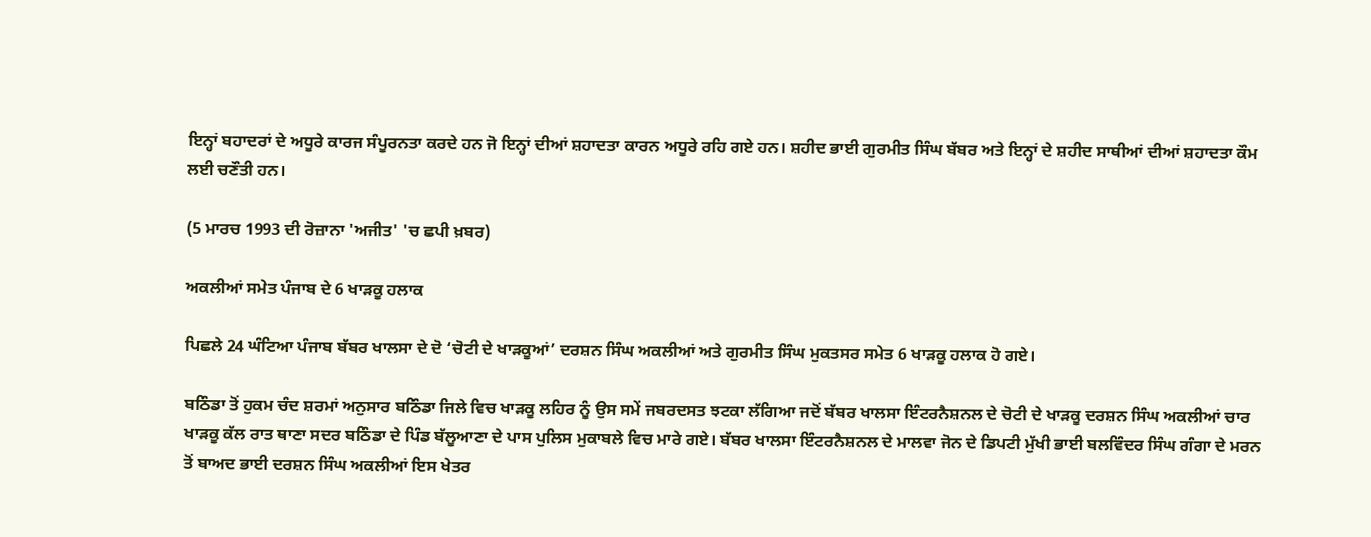ਇਨ੍ਹਾਂ ਬਹਾਦਰਾਂ ਦੇ ਅਧੂਰੇ ਕਾਰਜ ਸੰਪੂਰਨਤਾ ਕਰਦੇ ਹਨ ਜੋ ਇਨ੍ਹਾਂ ਦੀਆਂ ਸ਼ਹਾਦਤਾ ਕਾਰਨ ਅਧੂਰੇ ਰਹਿ ਗਏ ਹਨ। ਸ਼ਹੀਦ ਭਾਈ ਗੁਰਮੀਤ ਸਿੰਘ ਬੱਬਰ ਅਤੇ ਇਨ੍ਹਾਂ ਦੇ ਸ਼ਹੀਦ ਸਾਥੀਆਂ ਦੀਆਂ ਸ਼ਹਾਦਤਾ ਕੌਮ ਲਈ ਚਣੌਤੀ ਹਨ।

(5 ਮਾਰਚ 1993 ਦੀ ਰੋਜ਼ਾਨਾ 'ਅਜੀਤ' 'ਚ ਛਪੀ ਖ਼ਬਰ)

ਅਕਲੀਆਂ ਸਮੇਤ ਪੰਜਾਬ ਦੇ 6 ਖਾੜਕੂ ਹਲਾਕ

ਪਿਛਲੇ 24 ਘੰਟਿਆ ਪੰਜਾਬ ਬੱਬਰ ਖਾਲਸਾ ਦੇ ਦੋ ‘ਚੋਟੀ ਦੇ ਖਾੜਕੂਆਂ’ ਦਰਸ਼ਨ ਸਿੰਘ ਅਕਲੀਆਂ ਅਤੇ ਗੁਰਮੀਤ ਸਿੰਘ ਮੁਕਤਸਰ ਸਮੇਤ 6 ਖਾੜਕੂ ਹਲਾਕ ਹੋ ਗਏ।

ਬਠਿੰਡਾ ਤੋਂ ਹੁਕਮ ਚੰਦ ਸ਼ਰਮਾਂ ਅਨੁਸਾਰ ਬਠਿੰਡਾ ਜਿਲੇ ਵਿਚ ਖਾੜਕੂ ਲਹਿਰ ਨੂੰ ਉਸ ਸਮੇਂ ਜਬਰਦਸਤ ਝਟਕਾ ਲੱਗਿਆ ਜਦੋਂ ਬੱਬਰ ਖਾਲਸਾ ਇੰਟਰਨੈਸ਼ਨਲ ਦੇ ਚੋਟੀ ਦੇ ਖਾੜਕੂ ਦਰਸ਼ਨ ਸਿੰਘ ਅਕਲੀਆਂ ਚਾਰ ਖਾੜਕੂ ਕੱਲ ਰਾਤ ਥਾਣਾ ਸਦਰ ਬਠਿੰਡਾ ਦੇ ਪਿੰਡ ਬੱਲੂਆਣਾ ਦੇ ਪਾਸ ਪੁਲਿਸ ਮੁਕਾਬਲੇ ਵਿਚ ਮਾਰੇ ਗਏ। ਬੱਬਰ ਖਾਲਸਾ ਇੰਟਰਨੈਸ਼ਨਲ ਦੇ ਮਾਲਵਾ ਜੋਨ ਦੇ ਡਿਪਟੀ ਮੁੱਖੀ ਭਾਈ ਬਲਵਿੰਦਰ ਸਿੰਘ ਗੰਗਾ ਦੇ ਮਰਨ ਤੋਂ ਬਾਅਦ ਭਾਈ ਦਰਸ਼ਨ ਸਿੰਘ ਅਕਲੀਆਂ ਇਸ ਖੇਤਰ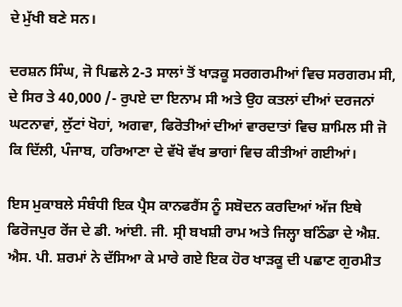ਦੇ ਮੁੱਖੀ ਬਣੇ ਸਨ।

ਦਰਸ਼ਨ ਸਿੰਘ, ਜੋ ਪਿਛਲੇ 2-3 ਸਾਲਾਂ ਤੋਂ ਖਾੜਕੂ ਸਰਗਰਮੀਆਂ ਵਿਚ ਸਰਗਰਮ ਸੀ, ਦੇ ਸਿਰ ਤੇ 40,000 /- ਰੁਪਏ ਦਾ ਇਨਾਮ ਸੀ ਅਤੇ ਉਹ ਕਤਲਾਂ ਦੀਆਂ ਦਰਜਨਾਂ ਘਟਨਾਵਾਂ, ਲੁੱਟਾਂ ਖੋਹਾਂ, ਅਗਵਾ, ਫਿਰੋਤੀਆਂ ਦੀਆਂ ਵਾਰਦਾਤਾਂ ਵਿਚ ਸ਼ਾਮਿਲ ਸੀ ਜੋ ਕਿ ਦਿੱਲੀ, ਪੰਜਾਬ, ਹਰਿਆਣਾ ਦੇ ਵੱਖੋ ਵੱਖ ਭਾਗਾਂ ਵਿਚ ਕੀਤੀਆਂ ਗਈਆਂ।

ਇਸ ਮੁਕਾਬਲੇ ਸੰਬੰਧੀ ਇਕ ਪ੍ਰੈਸ ਕਾਨਫਰੈਂਸ ਨੂੰ ਸਬੋਦਨ ਕਰਦਿਆਂ ਅੱਜ ਇਥੇ ਫਿਰੋਜਪੁਰ ਰੇਂਜ ਦੇ ਡੀ. ਆਂਈ. ਜੀ. ਸ੍ਰੀ ਬਖਸ਼ੀ ਰਾਮ ਅਤੇ ਜਿਲ੍ਹਾ ਬਠਿੰਡਾ ਦੇ ਐਸ਼. ਐਸ. ਪੀ. ਸ਼ਰਮਾਂ ਨੇ ਦੱਸਿਆ ਕੇ ਮਾਰੇ ਗਏ ਇਕ ਹੋਰ ਖਾੜਕੂ ਦੀ ਪਛਾਣ ਗੁਰਮੀਤ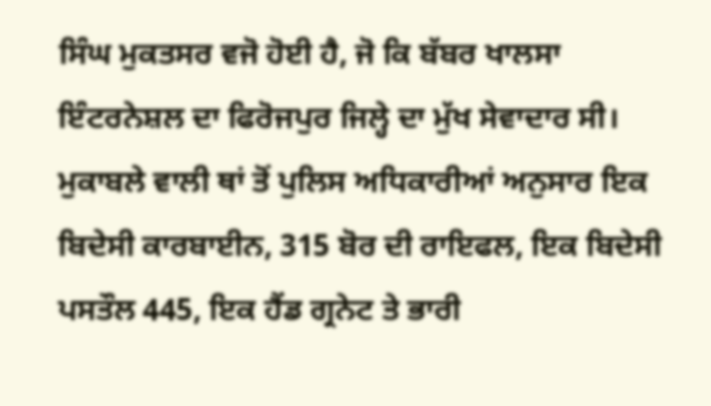ਸਿੰਘ ਮੁਕਤਸਰ ਵਜੋ ਹੋਈ ਹੈ, ਜੋ ਕਿ ਬੱਬਰ ਖਾਲਸਾ ਇੰਟਰਨੇਸ਼ਲ ਦਾ ਫਿਰੋਜਪੁਰ ਜਿਲ੍ਹੇ ਦਾ ਮੁੱਖ ਸੇਵਾਦਾਰ ਸੀ। ਮੁਕਾਬਲੇ ਵਾਲੀ ਥਾਂ ਤੋਂ ਪੁਲਿਸ ਅਧਿਕਾਰੀਆਂ ਅਨੁਸਾਰ ਇਕ ਬਿਦੇਸੀ ਕਾਰਬਾਈਨ, 315 ਬੋਰ ਦੀ ਰਾਇਫਲ, ਇਕ ਬਿਦੇਸੀ ਪਸਤੌਲ 445, ਇਕ ਹੈਂਡ ਗ੍ਰਨੇਟ ਤੇ ਭਾਰੀ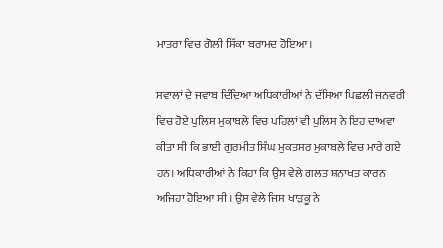ਮਾਤਰਾ ਵਿਚ ਗੋਲੀ ਸਿੱਕਾ ਬਰਾਮਦ ਹੋਇਆ।

ਸਵਾਲਾਂ ਦੇ ਜਵਾਬ ਦਿੰਦਿਆ ਅਧਿਕਾਰੀਆਂ ਨੇ ਦੱਸਿਆ ਪਿਛਲੀ ਜਨਵਰੀ ਵਿਚ ਹੋਏ ਪੁਲਿਸ ਮੁਕਾਬਲੇ ਵਿਚ ਪਹਿਲਾਂ ਵੀ ਪੁਲਿਸ ਨੇ ਇਹ ਦਾਅਵਾ ਕੀਤਾ ਸੀ ਕਿ ਭਾਈ ਗੁਰਮੀਤ ਸਿੰਘ ਮੁਕਤਸਰ ਮੁਕਾਬਲੇ ਵਿਚ ਮਾਰੇ ਗਏ ਹਨ। ਅਧਿਕਾਰੀਆਂ ਨੇ ਕਿਹਾ ਕਿ ਉਸ ਵੇਲੇ ਗਲਤ ਸ਼ਨਾਖਤ ਕਾਰਨ ਅਜਿਹਾ ਹੋਇਆ ਸੀ। ਉਸ ਵੇਲੇ ਜਿਸ ਖਾੜਕੂ ਨੇ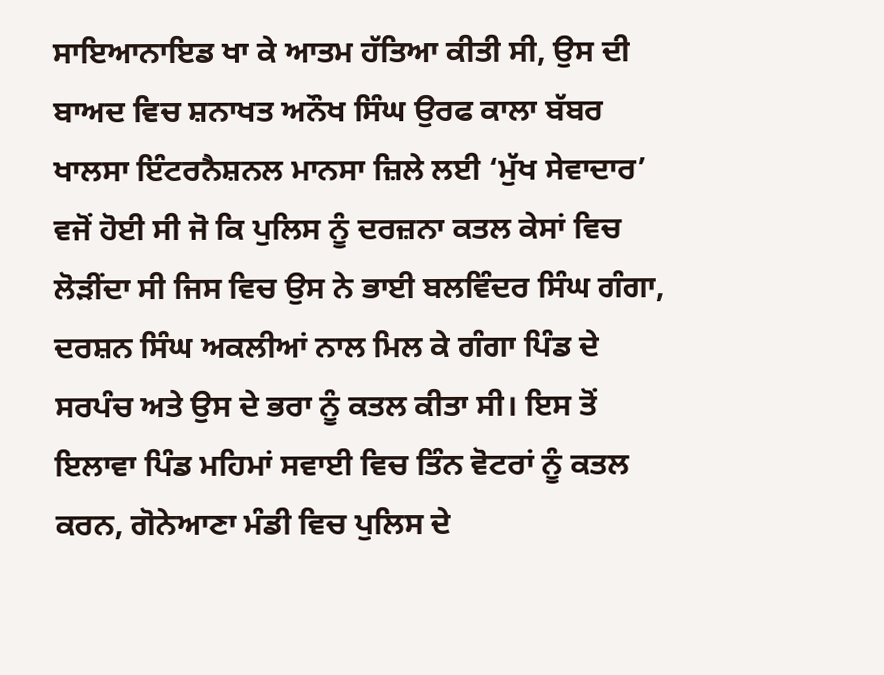ਸਾਇਆਨਾਇਡ ਖਾ ਕੇ ਆਤਮ ਹੱਤਿਆ ਕੀਤੀ ਸੀ, ਉਸ ਦੀ ਬਾਅਦ ਵਿਚ ਸ਼ਨਾਖਤ ਅਨੌਖ ਸਿੰਘ ਉਰਫ ਕਾਲਾ ਬੱਬਰ ਖਾਲਸਾ ਇੰਟਰਨੈਸ਼ਨਲ ਮਾਨਸਾ ਜ਼ਿਲੇ ਲਈ ‘ਮੁੱਖ ਸੇਵਾਦਾਰ’ ਵਜੋਂ ਹੋਈ ਸੀ ਜੋ ਕਿ ਪੁਲਿਸ ਨੂੰ ਦਰਜ਼ਨਾ ਕਤਲ ਕੇਸਾਂ ਵਿਚ ਲੋੜੀਂਦਾ ਸੀ ਜਿਸ ਵਿਚ ਉਸ ਨੇ ਭਾਈ ਬਲਵਿੰਦਰ ਸਿੰਘ ਗੰਗਾ, ਦਰਸ਼ਨ ਸਿੰਘ ਅਕਲੀਆਂ ਨਾਲ ਮਿਲ ਕੇ ਗੰਗਾ ਪਿੰਡ ਦੇ ਸਰਪੰਚ ਅਤੇ ਉਸ ਦੇ ਭਰਾ ਨੂੰ ਕਤਲ ਕੀਤਾ ਸੀ। ਇਸ ਤੋਂ ਇਲਾਵਾ ਪਿੰਡ ਮਹਿਮਾਂ ਸਵਾਈ ਵਿਚ ਤਿੰਨ ਵੋਟਰਾਂ ਨੂੰ ਕਤਲ ਕਰਨ, ਗੋਨੇਆਣਾ ਮੰਡੀ ਵਿਚ ਪੁਲਿਸ ਦੇ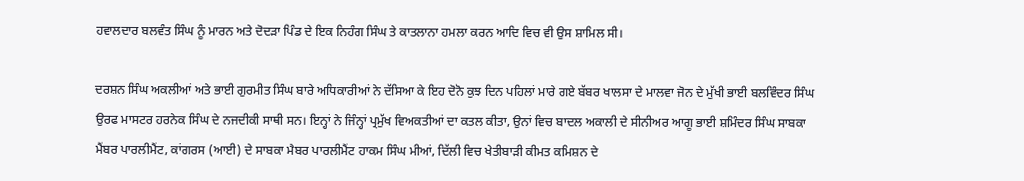ਹਵਾਲਦਾਰ ਬਲਵੰਤ ਸਿੰਘ ਨੂੰ ਮਾਰਨ ਅਤੇ ਦੋਦੜਾ ਪਿੰਡ ਦੇ ਇਕ ਨਿਹੰਗ ਸਿੰਘ ਤੇ ਕਾਤਲਾਨਾ ਹਮਲਾ ਕਰਨ ਆਦਿ ਵਿਚ ਵੀ ਉਸ ਸ਼ਾਮਿਲ ਸੀ।

ਦਰਸ਼ਨ ਸਿੰਘ ਅਕਲੀਆਂ ਅਤੇ ਭਾਈ ਗੁਰਮੀਤ ਸਿੰਘ ਬਾਰੇ ਅਧਿਕਾਰੀਆਂ ਨੇ ਦੱਸਿਆ ਕੇ ਇਹ ਦੋਨੋ ਕੁਝ ਦਿਨ ਪਹਿਲਾਂ ਮਾਰੇ ਗਏ ਬੱਬਰ ਖਾਲਸਾ ਦੇ ਮਾਲਵਾ ਜੋਨ ਦੇ ਮੁੱਖੀ ਭਾਈ ਬਲਵਿੰਦਰ ਸਿੰਘ ਉਰਫ ਮਾਸਟਰ ਹਰਨੇਕ ਸਿੰਘ ਦੇ ਨਜਦੀਕੀ ਸਾਥੀ ਸਨ। ਇਨ੍ਹਾਂ ਨੇ ਜਿੰਨ੍ਹਾਂ ਪ੍ਰਮੁੱਖ ਵਿਅਕਤੀਆਂ ਦਾ ਕਤਲ ਕੀਤਾ, ਉਨਾਂ ਵਿਚ ਬਾਦਲ ਅਕਾਲੀ ਦੇ ਸੀਨੀਅਰ ਆਗੂ ਭਾਈ ਸ਼ਮਿੰਦਰ ਸਿੰਘ ਸਾਬਕਾ ਮੈਂਬਰ ਪਾਰਲੀਮੈਂਟ, ਕਾਂਗਰਸ (ਆਈ) ਦੇ ਸਾਬਕਾ ਮੈਬਰ ਪਾਰਲੀਮੈਂਟ ਹਾਕਮ ਸਿੰਘ ਮੀਆਂ, ਦਿੱਲੀ ਵਿਚ ਖੇਤੀਬਾੜੀ ਕੀਮਤ ਕਮਿਸ਼ਨ ਦੇ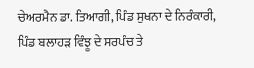ਚੇਅਰਮੈਨ ਡਾ. ਤਿਆਗੀ, ਪਿੰਡ ਸੁਖਨਾ ਦੇ ਨਿਰੰਕਾਰੀ, ਪਿੰਡ ਬਲਾਹੜ ਵਿੰਝੂ ਦੇ ਸਰਪੰਚ ਤੇ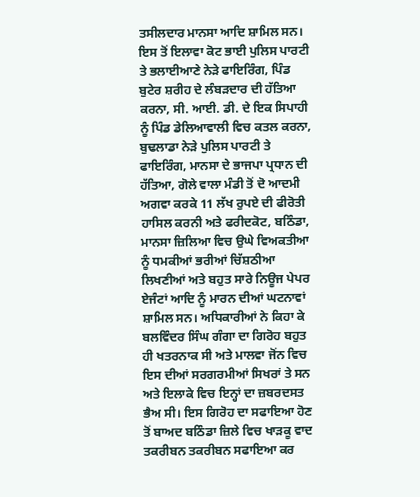ਤਸੀਲਦਾਰ ਮਾਨਸਾ ਆਦਿ ਸ਼ਾਮਿਲ ਸਨ। ਇਸ ਤੋਂ ਇਲਾਵਾ ਕੋਟ ਭਾਈ ਪੁਲਿਸ ਪਾਰਟੀ ਤੇ ਭਲਾਈਆਣੇ ਨੇੜੇ ਫਾਇਰਿੰਗ, ਪਿੰਡ ਬੁਟੇਰ ਸ਼ਰੀਹ ਦੇ ਲੰਬੜਦਾਰ ਦੀ ਹੱਤਿਆ ਕਰਨਾ, ਸੀ. ਆਈ. ਡੀ. ਦੇ ਇਕ ਸਿਪਾਹੀ ਨੂੰ ਪਿੰਡ ਡੇਲਿਆਵਾਲੀ ਵਿਚ ਕਤਲ ਕਰਨਾ, ਬੁਢਲਾਡਾ ਨੇੜੇ ਪੁਲਿਸ ਪਾਰਟੀ ਤੇ ਫਾਇਰਿੰਗ, ਮਾਨਸਾ ਦੇ ਭਾਜਪਾ ਪ੍ਰਧਾਨ ਦੀ ਹੱਤਿਆ, ਗੋਲੇ ਵਾਲਾ ਮੰਡੀ ਤੋਂ ਦੋ ਆਦਮੀ ਅਗਵਾ ਕਰਕੇ 11 ਲੱਖ ਰੁਪਏ ਦੀ ਫੀਰੋਤੀ ਹਾਸਿਲ ਕਰਨੀ ਅਤੇ ਫਰੀਦਕੋਟ, ਬਠਿੰਡਾ, ਮਾਨਸਾ ਜ਼ਿਲਿਆ ਵਿਚ ਉਘੇ ਵਿਅਕਤੀਆ ਨੂੰ ਧਮਕੀਆਂ ਭਰੀਆਂ ਚਿੱਸ਼ਠੀਆ ਲਿਖਣੀਆਂ ਅਤੇ ਬਹੁਤ ਸਾਰੇ ਨਿਊਜ ਪੇਪਰ ਏਜੰਟਾਂ ਆਦਿ ਨੂੰ ਮਾਰਨ ਦੀਆਂ ਘਟਨਾਵਾਂ ਸ਼ਾਮਿਲ ਸਨ। ਅਧਿਕਾਰੀਆਂ ਨੇ ਕਿਹਾ ਕੇ ਬਲਵਿੰਦਰ ਸਿੰਘ ਗੰਗਾ ਦਾ ਗਿਰੋਹ ਬਹੁਤ ਹੀ ਖਤਰਨਾਕ ਸੀ ਅਤੇ ਮਾਲਵਾ ਜੋਂਨ ਵਿਚ ਇਸ ਦੀਆਂ ਸਰਗਰਮੀਆਂ ਸਿਖਰਾਂ ਤੇ ਸਨ ਅਤੇ ਇਲਾਕੇ ਵਿਚ ਇਨ੍ਹਾਂ ਦਾ ਜ਼ਬਰਦਸਤ ਭੈਅ ਸੀ। ਇਸ ਗਿਰੋਹ ਦਾ ਸਫਾਇਆ ਹੋਣ ਤੋਂ ਬਾਅਦ ਬਠਿੰਡਾ ਜ਼ਿਲੇ ਵਿਚ ਖਾੜਕੂ ਵਾਦ ਤਕਰੀਬਨ ਤਕਰੀਬਨ ਸਫਾਇਆ ਕਰ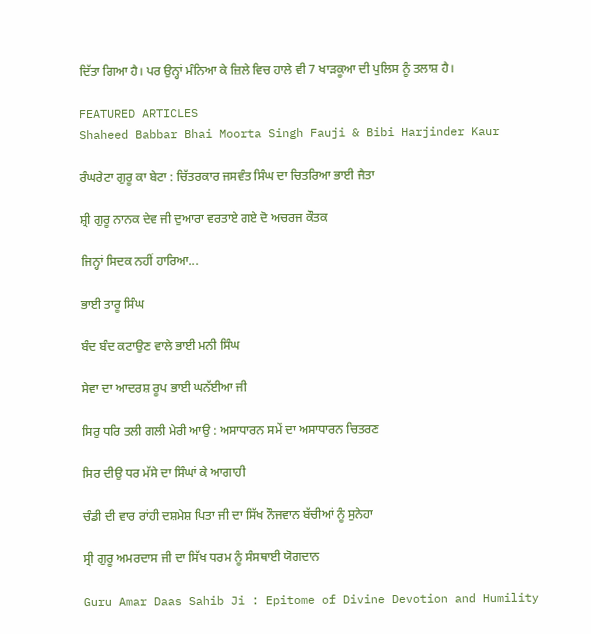ਦਿੱਤਾ ਗਿਆ ਹੈ। ਪਰ ਉਨ੍ਹਾਂ ਮੰਨਿਆ ਕੇ ਜ਼ਿਲੇ ਵਿਚ ਹਾਲੇ ਵੀ 7 ਖਾੜਕੂਆ ਦੀ ਪੁਲਿਸ ਨੂੰ ਤਲਾਸ਼ ਹੈ।

FEATURED ARTICLES
Shaheed Babbar Bhai Moorta Singh Fauji & Bibi Harjinder Kaur

ਰੰਘਰੇਟਾ ਗੁਰੂ ਕਾ ਬੇਟਾ : ਚਿੱਤਰਕਾਰ ਜਸਵੰਤ ਸਿੰਘ ਦਾ ਚਿਤਰਿਆ ਭਾਈ ਜੈਤਾ

ਸ਼੍ਰੀ ਗੁਰੂ ਨਾਨਕ ਦੇਵ ਜੀ ਦੁਆਰਾ ਵਰਤਾਏ ਗਏ ਦੋ ਅਚਰਜ ਕੌਤਕ

ਜਿਨ੍ਹਾਂ ਸਿਦਕ ਨਹੀਂ ਹਾਰਿਆ...

ਭਾਈ ਤਾਰੂ ਸਿੰਘ

ਬੰਦ ਬੰਦ ਕਟਾਉਣ ਵਾਲੇ ਭਾਈ ਮਨੀ ਸਿੰਘ

ਸੇਵਾ ਦਾ ਆਦਰਸ਼ ਰੂਪ ਭਾਈ ਘਨੱਈਆ ਜੀ

ਸਿਰੁ ਧਰਿ ਤਲੀ ਗਲੀ ਮੇਰੀ ਆਉ : ਅਸਾਧਾਰਨ ਸਮੇਂ ਦਾ ਅਸਾਧਾਰਨ ਚਿਤਰਣ

ਸਿਰ ਦੀਉ ਧਰ ਮੱਸੇ ਦਾ ਸਿੰਘਾਂ ਕੇ ਆਗਾਹੀ

ਚੰਡੀ ਦੀ ਵਾਰ ਰਾਂਹੀ ਦਸ਼ਮੇਸ਼ ਪਿਤਾ ਜੀ ਦਾ ਸਿੱਖ ਨੌਜਵਾਨ ਬੱਚੀਆਂ ਨੂੰ ਸੁਨੇਹਾ

ਸ੍ਰੀ ਗੁਰੂ ਅਮਰਦਾਸ ਜੀ ਦਾ ਸਿੱਖ ਧਰਮ ਨੂੰ ਸੰਸਥਾਈ ਯੋਗਦਾਨ

Guru Amar Daas Sahib Ji : Epitome of Divine Devotion and Humility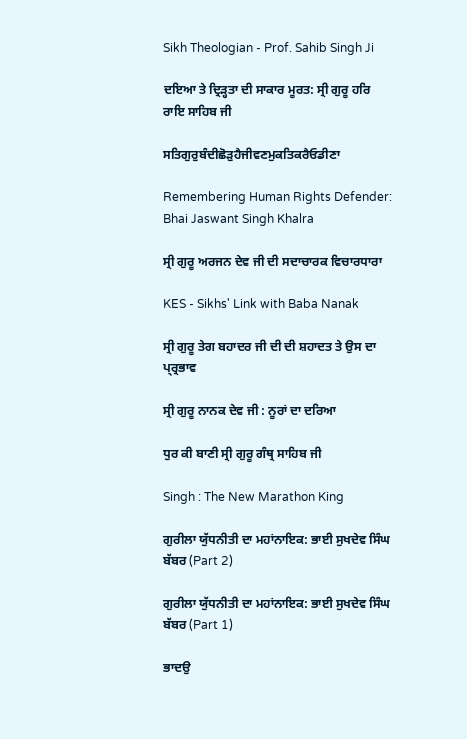Sikh Theologian - Prof. Sahib Singh Ji

ਦਇਆ ਤੇ ਦ੍ਰਿੜ੍ਹਤਾ ਦੀ ਸਾਕਾਰ ਮੂਰਤ: ਸ੍ਰੀ ਗੁਰੂ ਹਰਿ ਰਾਇ ਸਾਹਿਬ ਜੀ

ਸਤਿਗੁਰੁਬੰਦੀਛੋੜੁਹੈਜੀਵਣਮੁਕਤਿਕਰੈਓਡੀਣਾ

Remembering Human Rights Defender: Bhai Jaswant Singh Khalra

ਸ੍ਰੀ ਗੁਰੂ ਅਰਜਨ ਦੇਵ ਜੀ ਦੀ ਸਦਾਚਾਰਕ ਵਿਚਾਰਧਾਰਾ

KES - Sikhs' Link with Baba Nanak

ਸ੍ਰੀ ਗੁਰੂ ਤੇਗ ਬਹਾਦਰ ਜੀ ਦੀ ਦੀ ਸ਼ਹਾਦਤ ਤੇ ਉਸ ਦਾ ਪ੍ਰ੍ਰਭਾਵ

ਸ੍ਰੀ ਗੁਰੂ ਨਾਨਕ ਦੇਵ ਜੀ : ਨੂਰਾਂ ਦਾ ਦਰਿਆ

ਧੁਰ ਕੀ ਬਾਣੀ ਸ੍ਰੀ ਗੁਰੂ ਗੰਥ੍ਰ ਸਾਹਿਬ ਜੀ

Singh : The New Marathon King

ਗੁਰੀਲਾ ਯੁੱਧਨੀਤੀ ਦਾ ਮਹਾਂਨਾਇਕ: ਭਾਈ ਸੁਖਦੇਵ ਸਿੰਘ ਬੱਬਰ (Part 2)

ਗੁਰੀਲਾ ਯੁੱਧਨੀਤੀ ਦਾ ਮਹਾਂਨਾਇਕ: ਭਾਈ ਸੁਖਦੇਵ ਸਿੰਘ ਬੱਬਰ (Part 1)

ਭਾਦਉ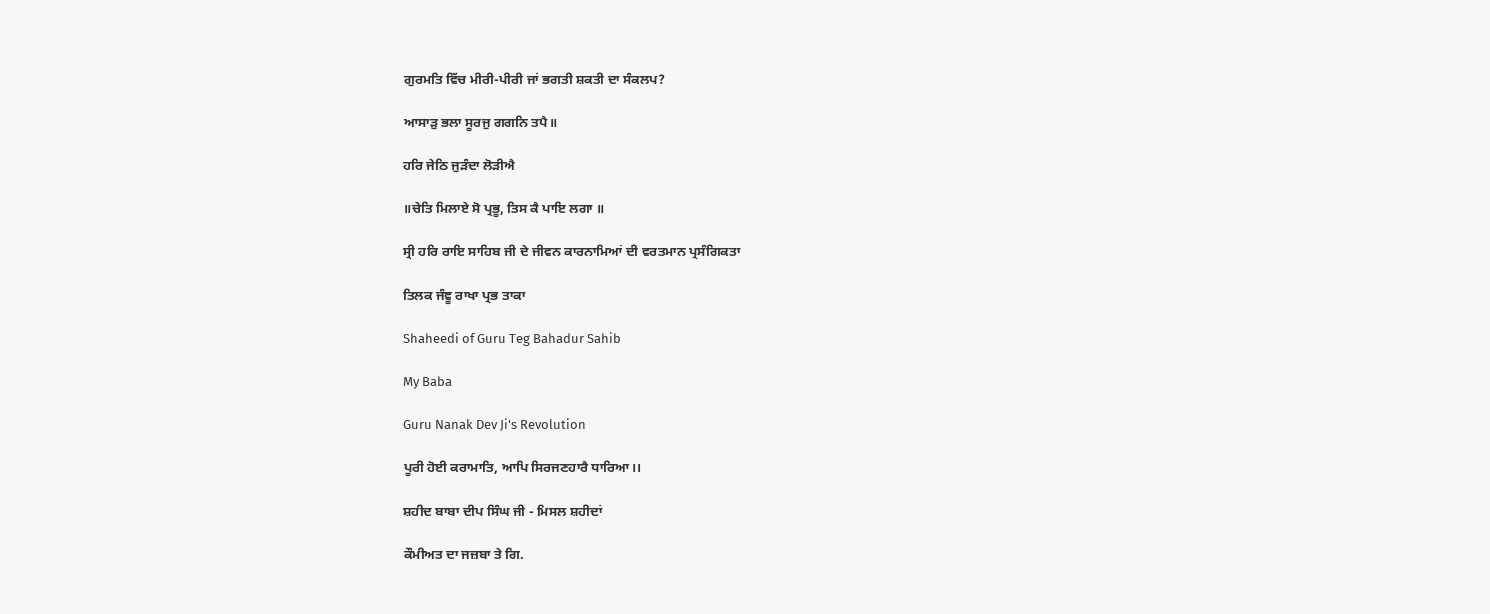ਗੁਰਮਤਿ ਵਿੱਚ ਮੀਰੀ-ਪੀਰੀ ਜਾਂ ਭਗਤੀ ਸ਼ਕਤੀ ਦਾ ਸੰਕਲਪ?

ਆਸਾੜੁ ਭਲਾ ਸੂਰਜੁ ਗਗਨਿ ਤਪੈ॥

ਹਰਿ ਜੇਠਿ ਜੁੜੰਦਾ ਲੋੜੀਐ

॥ਚੇਤਿ ਮਿਲਾਏ ਸੋ ਪ੍ਰਭੂ, ਤਿਸ ਕੈ ਪਾਇ ਲਗਾ ॥

ਸ੍ਰੀ ਹਰਿ ਰਾਇ ਸਾਹਿਬ ਜੀ ਦੇ ਜੀਵਨ ਕਾਰਨਾਮਿਆਂ ਦੀ ਵਰਤਮਾਨ ਪ੍ਰਸੰਗਿਕਤਾ

ਤਿਲਕ ਜੰਞੂ ਰਾਖਾ ਪ੍ਰਭ ਤਾਕਾ

Shaheedi of Guru Teg Bahadur Sahib

My Baba

Guru Nanak Dev Ji's Revolution

ਪੂਰੀ ਹੋਈ ਕਰਾਮਾਤਿ, ਆਪਿ ਸਿਰਜਣਹਾਰੈ ਧਾਰਿਆ।।

ਸ਼ਹੀਦ ਬਾਬਾ ਦੀਪ ਸਿੰਘ ਜੀ - ਮਿਸਲ ਸ਼ਹੀਦਾਂ

ਕੌਮੀਅਤ ਦਾ ਜਜ਼ਬਾ ਤੇ ਗਿ.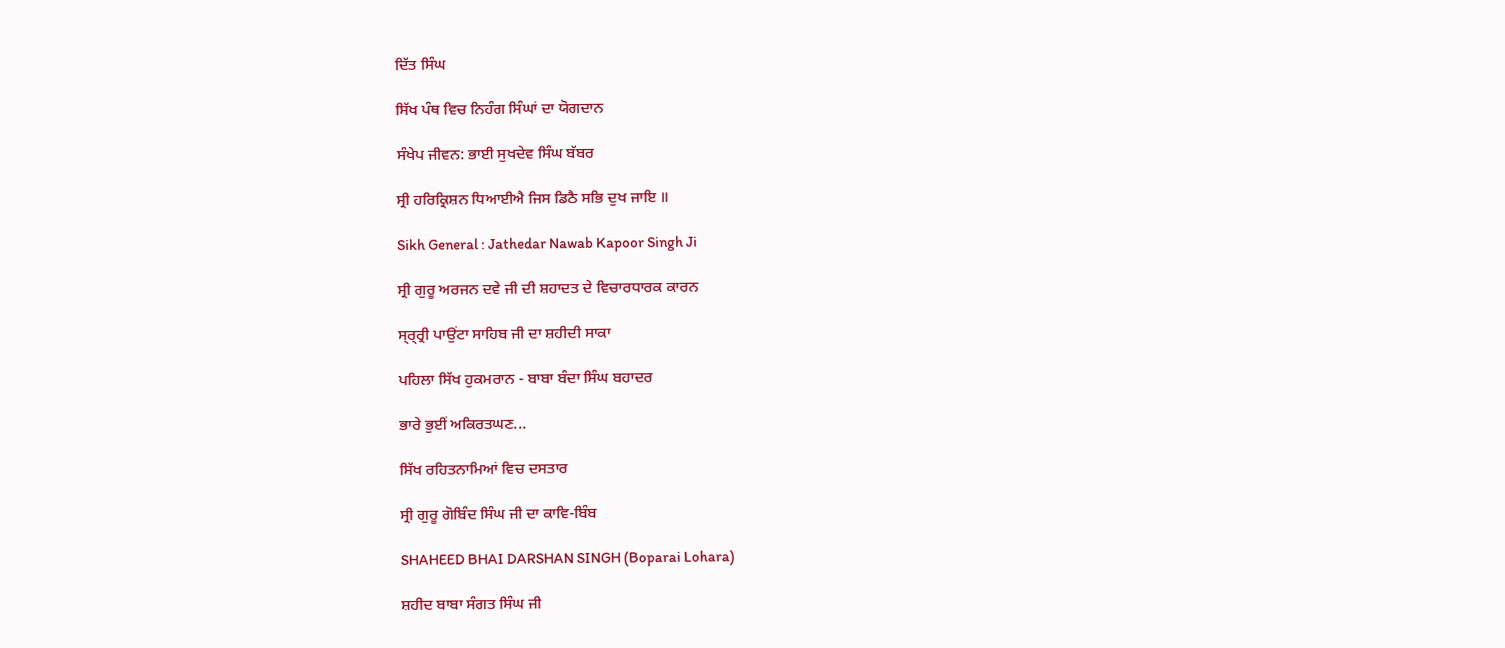ਦਿੱਤ ਸਿੰਘ

ਸਿੱਖ ਪੰਥ ਵਿਚ ਨਿਹੰਗ ਸਿੰਘਾਂ ਦਾ ਯੋਗਦਾਨ

ਸੰਖੇਪ ਜੀਵਨ: ਭਾਈ ਸੁਖਦੇਵ ਸਿੰਘ ਬੱਬਰ

ਸ੍ਰੀ ਹਰਿਕ੍ਰਿਸ਼ਨ ਧਿਆਈਐ ਜਿਸ ਡਿਠੈ ਸਭਿ ਦੁਖ ਜਾਇ ॥

Sikh General : Jathedar Nawab Kapoor Singh Ji

ਸ੍ਰੀ ਗੁਰੂ ਅਰਜਨ ਦਵੇ ਜੀ ਦੀ ਸ਼ਹਾਦਤ ਦੇ ਵਿਚਾਰਧਾਰਕ ਕਾਰਨ

ਸ੍ਰ੍ਰ੍ਰੀ ਪਾਉਂਟਾ ਸਾਹਿਬ ਜੀ ਦਾ ਸ਼ਹੀਦੀ ਸਾਕਾ

ਪਹਿਲਾ ਸਿੱਖ ਹੁਕਮਰਾਨ - ਬਾਬਾ ਬੰਦਾ ਸਿੰਘ ਬਹਾਦਰ

ਭਾਰੇ ਭੁਈਂ ਅਕਿਰਤਘਣ...

ਸਿੱਖ ਰਹਿਤਨਾਮਿਆਂ ਵਿਚ ਦਸਤਾਰ

ਸ੍ਰੀ ਗੁਰੂ ਗੋਬਿੰਦ ਸਿੰਘ ਜੀ ਦਾ ਕਾਵਿ-ਬਿੰਬ

SHAHEED BHAI DARSHAN SINGH (Boparai Lohara)

ਸ਼ਹੀਦ ਬਾਬਾ ਸੰਗਤ ਸਿੰਘ ਜੀ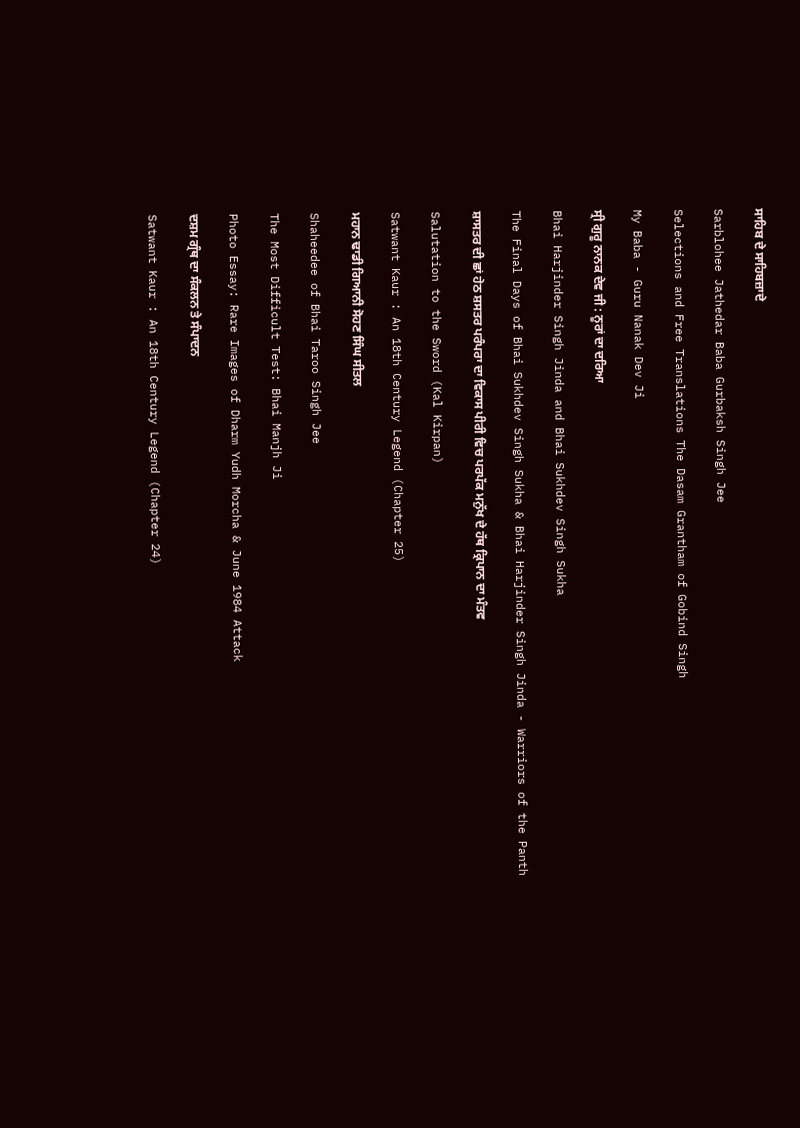ਸਾਹਿਬ ਦੇ ਸਾਹਿਬਜ਼ਾਦੇ

Sarblohee Jathedar Baba Gurbaksh Singh Jee

Selections and Free Translations The Dasam Grantham of Gobind Singh

My Baba - Guru Nanak Dev Ji

ਸ੍ਰੀ ਗੁਰੂ ਨਾਨਕ ਦੇਵ ਜੀ : ਨੂਰਾਂ ਦਾ ਦਰਿਆ

Bhai Harjinder Singh Jinda and Bhai Sukhdev Singh Sukha

The Final Days of Bhai Sukhdev Singh Sukha & Bhai Harjinder Singh Jinda - Warriors of the Panth

ਸ਼ਾਸਤਰ ਦੀ ਛਾਂ ਹੇਠ ਸ਼ਸਤਰ ਪਰੰਪਰਾ ਦਾ ਵਿਕਾਸ ਪੀਰੀ ਵਿਚ ਪਰਪੱਕ ਮਨੁੱਖ ਦੇ ਹੱਥ ਕ੍ਰਿਪਾਨ ਦਾ ਮੰਤਵ

Salutation to the Sword (Kal Kirpan)

Satwant Kaur : An 18th Century Legend (Chapter 25)

ਮਹਾਨ ਢਾਡੀ ਗਿਆਨੀ ਸੋਹਣ ਸਿੰਘ ਸੀਤਲ

Shaheedee of Bhai Taroo Singh Jee

The Most Difficult Test: Bhai Manjh Ji

Photo Essay: Rare Images of Dharm Yudh Morcha & June 1984 Attack

ਦਸ਼ਮ ਗ੍ਰੰਥ ਦਾ ਸੰਕਲਨ ਤੇ ਸੰਪਾਦਨ

Satwant Kaur : An 18th Century Legend (Chapter 24)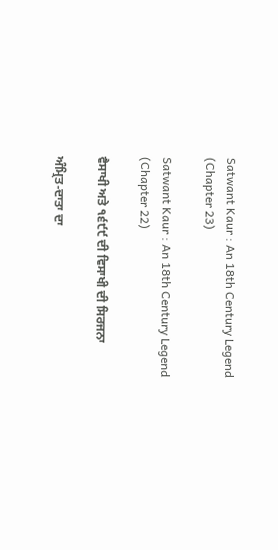Satwant Kaur : An 18th Century Legend (Chapter 23)

Satwant Kaur : An 18th Century Legend (Chapter 22)

ਵੈਸਾਖੀ ਅਤੇ ੧੬੯੯ ਦੀ ਵਿਸਾਖੀ ਦੀ ਸਿਰਜਨਾ

ਅੰਮ੍ਰਿਤ-ਦਾਤਾ ਦਾ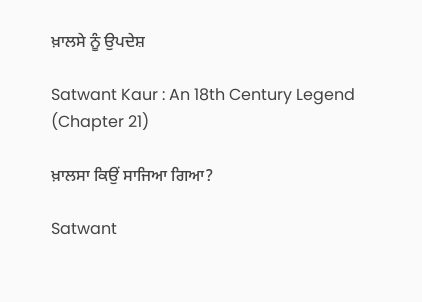ਖ਼ਾਲਸੇ ਨੂੰ ਉਪਦੇਸ਼

Satwant Kaur : An 18th Century Legend (Chapter 21)

ਖ਼ਾਲਸਾ ਕਿਉਂ ਸਾਜਿਆ ਗਿਆ?

Satwant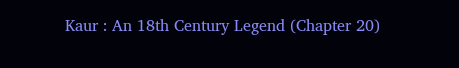Kaur : An 18th Century Legend (Chapter 20)